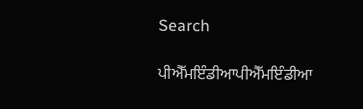Search

ਪੀਐੱਮਇੰਡੀਆਪੀਐੱਮਇੰਡੀਆ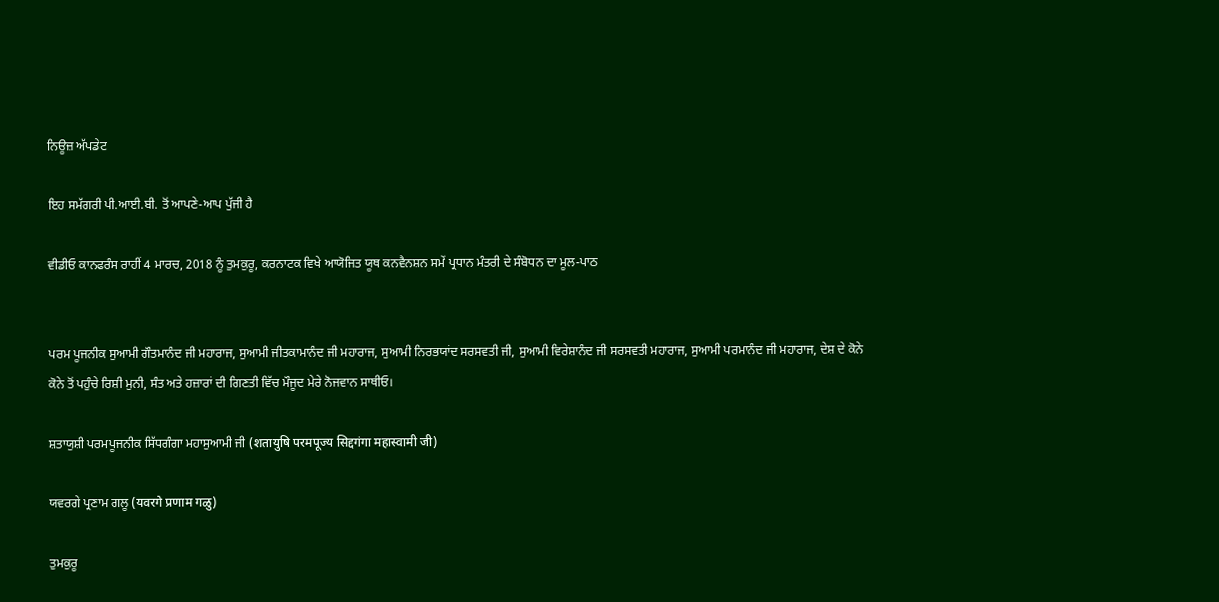ਨਿਊਜ਼ ਅੱਪਡੇਟ

ਇਹ ਸਮੱਗਰੀ ਪੀ.ਆਈ.ਬੀ. ਤੋਂ ਆਪਣੇ-ਆਪ ਪੁੱਜੀ ਹੈ

ਵੀਡੀਓ ਕਾਨਫਰੰਸ ਰਾਹੀਂ 4 ਮਾਰਚ, 2018 ਨੂੰ ਤੁਮਕੁਰੂ, ਕਰਨਾਟਕ ਵਿਖੇ ਆਯੋਜਿਤ ਯੂਥ ਕਨਵੈਨਸ਼ਨ ਸਮੇਂ ਪ੍ਰਧਾਨ ਮੰਤਰੀ ਦੇ ਸੰਬੋਧਨ ਦਾ ਮੂਲ-ਪਾਠ


ਪਰਮ ਪੂਜਨੀਕ ਸੁਆਮੀ ਗੌਤਮਾਨੰਦ ਜੀ ਮਹਾਰਾਜ, ਸੁਆਮੀ ਜੀਤਕਾਮਾਨੰਦ ਜੀ ਮਹਾਰਾਜ, ਸੁਆਮੀ ਨਿਰਭਯਾਂਦ ਸਰਸਵਤੀ ਜੀ, ਸੁਆਮੀ ਵਿਰੇਸ਼ਾਨੰਦ ਜੀ ਸਰਸਵਤੀ ਮਹਾਰਾਜ, ਸੁਆਮੀ ਪਰਮਾਨੰਦ ਜੀ ਮਹਾਰਾਜ, ਦੇਸ਼ ਦੇ ਕੋਨੇ ਕੋਨੇ ਤੋਂ ਪਹੁੰਚੇ ਰਿਸ਼ੀ ਮੁਨੀ, ਸੰਤ ਅਤੇ ਹਜ਼ਾਰਾਂ ਦੀ ਗਿਣਤੀ ਵਿੱਚ ਮੌਜੂਦ ਮੇਰੇ ਨੋਜਵਾਨ ਸਾਥੀਓ।

ਸ਼ਤਾਯੁਸ਼ੀ ਪਰਮਪੂਜਨੀਕ ਸਿੱਧਗੰਗਾ ਮਹਾਸੁਆਮੀ ਜੀ (शतायुषि परमपूज्य सिद्दगंगा महास्वामी जी)

ਯਵਰਗੇ ਪ੍ਰਣਾਮ ਗਲੂ (यवरगे प्रणाम गळु)

ਤੁਮਕੁਰੂ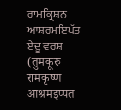ਰਾਮਕ੍ਰਿਸ਼ਨ ਆਸ਼ਰਮਇਪੱਤ ਏਦੂ ਵਰਸ਼ (तुमकूरु रामकृष्ण आश्रमइप्पत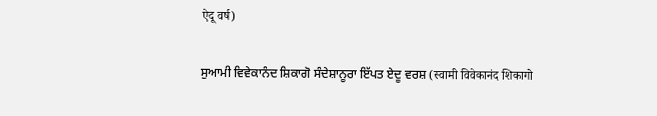ऐदू वर्ष)

ਸੁਆਮੀ ਵਿਵੇਕਾਨੰਦ ਸ਼ਿਕਾਗੋ ਸੰਦੇਸ਼ਾਨੂਰਾ ਇੱਪਤ ਏਦੂ ਵਰਸ਼ (स्वामी विवेकानंद शिकागो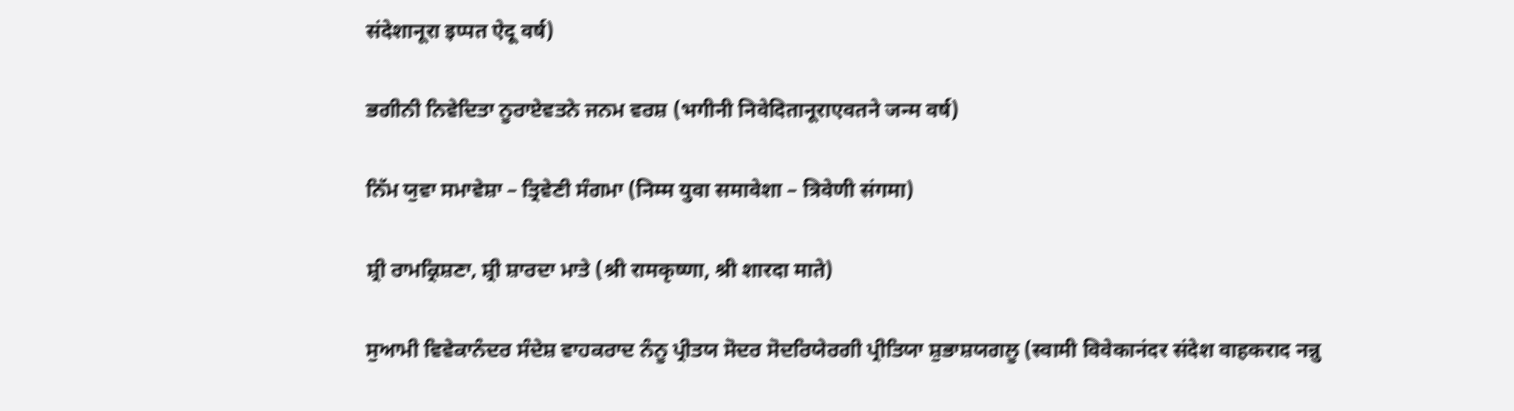संदेशानूरा इप्पत ऐदू वर्ष)

ਭਗੀਨੀ ਨਿਵੇਦਿਤਾ ਨੂਰਾਏਵਤਨੇ ਜਨਮ ਵਰਸ਼ (भगीनी निवेदितानूराएवतने जन्म वर्ष)

ਨਿੱਮ ਯੁਵਾ ਸਮਾਵੇਸ਼ਾ – ਤ੍ਰਿਵੇਣੀ ਸੰਗਮਾ (निम्म युवा समावेशा – त्रिवेणी संगमा)

ਸ਼੍ਰੀ ਰਾਮਕ੍ਰਿਸ਼ਣਾ, ਸ਼੍ਰੀ ਸ਼ਾਰਦਾ ਮਾਤੇ (श्री रामकृष्णा, श्री शारदा माते)

ਸੁਆਮੀ ਵਿਵੇਕਾਨੰਦਰ ਸੰਦੇਸ਼ ਵਾਹਕਰਾਦ ਨੰਨੂ ਪ੍ਰੀਤਯ ਸੋਦਰ ਸੋਦਰਿਯੇਰਗੀ ਪ੍ਰੀਤਿਯਾ ਸ਼ੁਭਾਸ਼ਯਗਲੂ (स्वामी विवेकानंदर संदेश वाहकराद नन्नु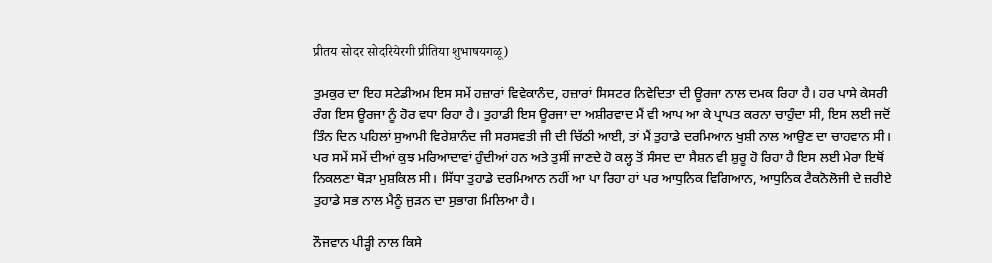प्रीतय सोदर सोदरियेरगी प्रीतिया शुभाषयगळू)

ਤੁਮਕੁਰ ਦਾ ਇਹ ਸਟੇਡੀਅਮ ਇਸ ਸਮੇਂ ਹਜ਼ਾਰਾਂ ਵਿਵੇਕਾਨੰਦ, ਹਜ਼ਾਰਾਂ ਸਿਸਟਰ ਨਿਵੇਦਿਤਾ ਦੀ ਊਰਜਾ ਨਾਲ ਦਮਕ ਰਿਹਾ ਹੈ। ਹਰ ਪਾਸੇ ਕੇਸਰੀ ਰੰਗ ਇਸ ਊਰਜਾ ਨੂੰ ਹੋਰ ਵਧਾ ਰਿਹਾ ਹੈ। ਤੁਹਾਡੀ ਇਸ ਊਰਜਾ ਦਾ ਅਸ਼ੀਰਵਾਦ ਮੈਂ ਵੀ ਆਪ ਆ ਕੇ ਪ੍ਰਾਪਤ ਕਰਨਾ ਚਾਹੁੰਦਾ ਸੀ, ਇਸ ਲਈ ਜਦੋਂ ਤਿੰਨ ਦਿਨ ਪਹਿਲਾਂ ਸੁਆਮੀ ਵਿਰੇਸ਼ਾਨੰਦ ਜੀ ਸਰਸਵਤੀ ਜੀ ਦੀ ਚਿੱਠੀ ਆਈ, ਤਾਂ ਮੈਂ ਤੁਹਾਡੇ ਦਰਮਿਆਨ ਖੁਸ਼ੀ ਨਾਲ ਆਉਣ ਦਾ ਚਾਹਵਾਨ ਸੀ। ਪਰ ਸਮੇਂ ਸਮੇਂ ਦੀਆਂ ਕੁਝ ਮਰਿਆਦਾਵਾਂ ਹੁੰਦੀਆਂ ਹਨ ਅਤੇ ਤੁਸੀਂ ਜਾਣਦੇ ਹੋ ਕਲ੍ਹ ਤੋਂ ਸੰਸਦ ਦਾ ਸੈਸ਼ਨ ਵੀ ਸ਼ੁਰੂ ਹੋ ਰਿਹਾ ਹੈ ਇਸ ਲਈ ਮੇਰਾ ਇਥੋਂ ਨਿਕਲਣਾ ਥੋੜਾ ਮੁਸ਼ਕਿਲ ਸੀ। ਸਿੱਧਾ ਤੁਹਾਡੇ ਦਰਮਿਆਨ ਨਹੀਂ ਆ ਪਾ ਰਿਹਾ ਹਾਂ ਪਰ ਆਧੁਨਿਕ ਵਿਗਿਆਨ, ਆਧੁਨਿਕ ਟੈਕਨੋਲੋਜੀ ਦੇ ਜ਼ਰੀਏ ਤੁਹਾਡੇ ਸਭ ਨਾਲ ਮੈਨੂੰ ਜੁੜਨ ਦਾ ਸੁਭਾਗ ਮਿਲਿਆ ਹੈ।

ਨੌਜਵਾਨ ਪੀੜ੍ਹੀ ਨਾਲ ਕਿਸੇ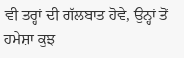ਵੀ ਤਰ੍ਹਾਂ ਦੀ ਗੱਲਬਾਤ ਹੋਵੇ, ਉਨ੍ਹਾਂ ਤੋਂ ਹਮੇਸ਼ਾ ਕੁਝ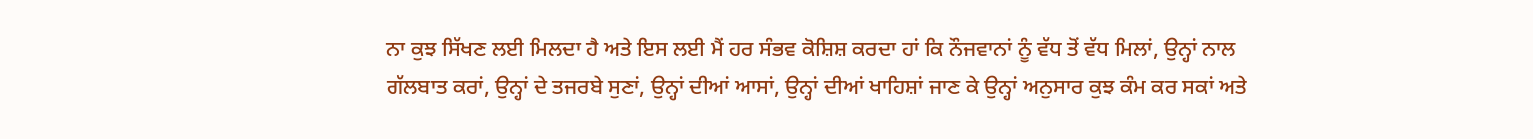ਨਾ ਕੁਝ ਸਿੱਖਣ ਲਈ ਮਿਲਦਾ ਹੈ ਅਤੇ ਇਸ ਲਈ ਮੈਂ ਹਰ ਸੰਭਵ ਕੋਸ਼ਿਸ਼ ਕਰਦਾ ਹਾਂ ਕਿ ਨੌਜਵਾਨਾਂ ਨੂੰ ਵੱਧ ਤੋਂ ਵੱਧ ਮਿਲਾਂ, ਉਨ੍ਹਾਂ ਨਾਲ ਗੱਲਬਾਤ ਕਰਾਂ, ਉਨ੍ਹਾਂ ਦੇ ਤਜਰਬੇ ਸੁਣਾਂ, ਉਨ੍ਹਾਂ ਦੀਆਂ ਆਸਾਂ, ਉਨ੍ਹਾਂ ਦੀਆਂ ਖਾਹਿਸ਼ਾਂ ਜਾਣ ਕੇ ਉਨ੍ਹਾਂ ਅਨੁਸਾਰ ਕੁਝ ਕੰਮ ਕਰ ਸਕਾਂ ਅਤੇ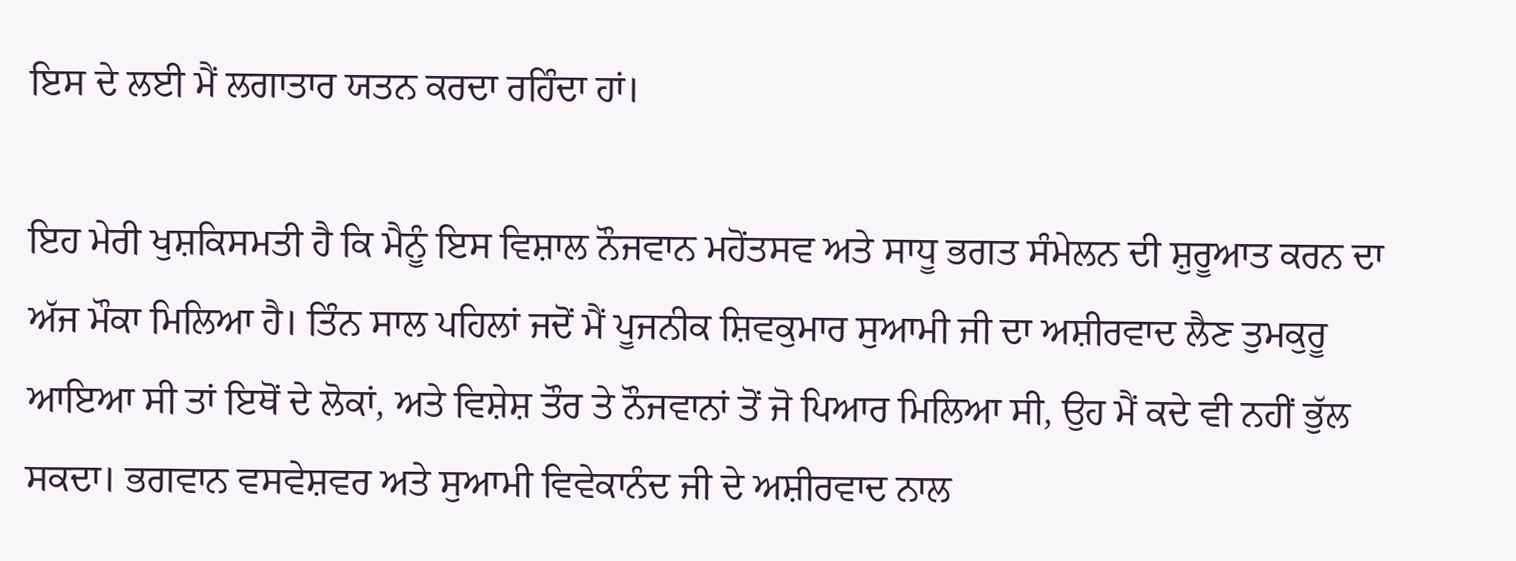ਇਸ ਦੇ ਲਈ ਮੈਂ ਲਗਾਤਾਰ ਯਤਨ ਕਰਦਾ ਰਹਿੰਦਾ ਹਾਂ।

ਇਹ ਮੇਰੀ ਖੁਸ਼ਕਿਸਮਤੀ ਹੈ ਕਿ ਮੈਨੂੰ ਇਸ ਵਿਸ਼ਾਲ ਨੌਜਵਾਨ ਮਹੋਂਤਸਵ ਅਤੇ ਸਾਧੂ ਭਗਤ ਸੰਮੇਲਨ ਦੀ ਸ਼ੁਰੂਆਤ ਕਰਨ ਦਾ ਅੱਜ ਮੌਕਾ ਮਿਲਿਆ ਹੈ। ਤਿੰਨ ਸਾਲ ਪਹਿਲਾਂ ਜਦੋਂ ਮੈਂ ਪੂਜਨੀਕ ਸ਼ਿਵਕੁਮਾਰ ਸੁਆਮੀ ਜੀ ਦਾ ਅਸ਼ੀਰਵਾਦ ਲੈਣ ਤੁਮਕੁਰੂ ਆਇਆ ਸੀ ਤਾਂ ਇਥੋਂ ਦੇ ਲੋਕਾਂ, ਅਤੇ ਵਿਸ਼ੇਸ਼ ਤੌਰ ਤੇ ਨੌਜਵਾਨਾਂ ਤੋਂ ਜੋ ਪਿਆਰ ਮਿਲਿਆ ਸੀ, ਉਹ ਮੈਂ ਕਦੇ ਵੀ ਨਹੀਂ ਭੁੱਲ ਸਕਦਾ। ਭਗਵਾਨ ਵਸਵੇਸ਼ਵਰ ਅਤੇ ਸੁਆਮੀ ਵਿਵੇਕਾਨੰਦ ਜੀ ਦੇ ਅਸ਼ੀਰਵਾਦ ਨਾਲ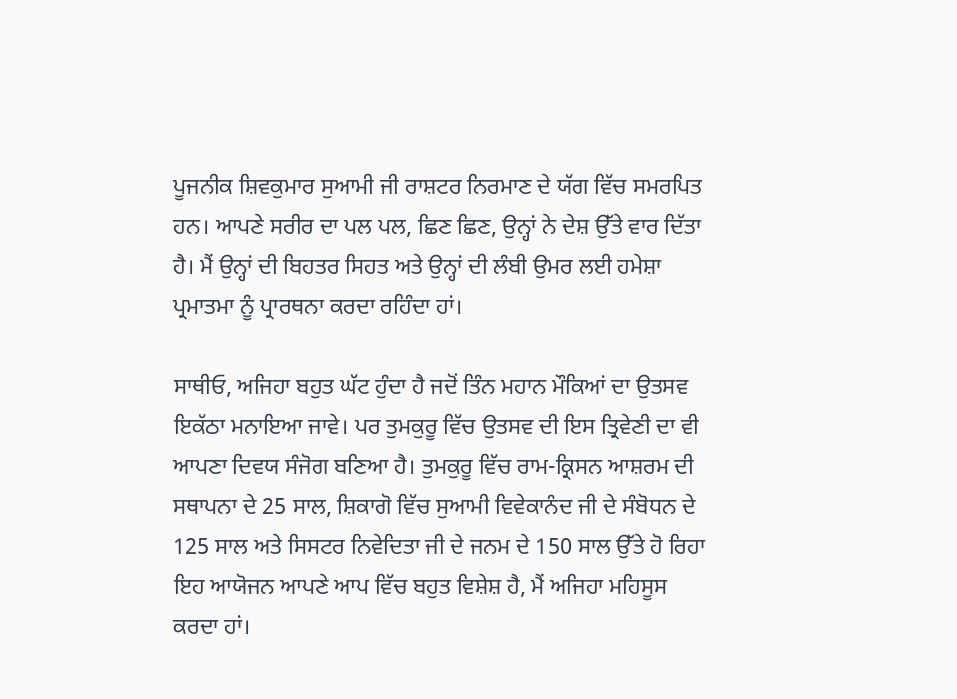ਪੂਜਨੀਕ ਸ਼ਿਵਕੁਮਾਰ ਸੁਆਮੀ ਜੀ ਰਾਸ਼ਟਰ ਨਿਰਮਾਣ ਦੇ ਯੱਗ ਵਿੱਚ ਸਮਰਪਿਤ ਹਨ। ਆਪਣੇ ਸਰੀਰ ਦਾ ਪਲ ਪਲ, ਛਿਣ ਛਿਣ, ਉਨ੍ਹਾਂ ਨੇ ਦੇਸ਼ ਉੱਤੇ ਵਾਰ ਦਿੱਤਾ ਹੈ। ਮੈਂ ਉਨ੍ਹਾਂ ਦੀ ਬਿਹਤਰ ਸਿਹਤ ਅਤੇ ਉਨ੍ਹਾਂ ਦੀ ਲੰਬੀ ਉਮਰ ਲਈ ਹਮੇਸ਼ਾ ਪ੍ਰਮਾਤਮਾ ਨੂੰ ਪ੍ਰਾਰਥਨਾ ਕਰਦਾ ਰਹਿੰਦਾ ਹਾਂ।

ਸਾਥੀਓ, ਅਜਿਹਾ ਬਹੁਤ ਘੱਟ ਹੁੰਦਾ ਹੈ ਜਦੋਂ ਤਿੰਨ ਮਹਾਨ ਮੌਕਿਆਂ ਦਾ ਉਤਸਵ ਇਕੱਠਾ ਮਨਾਇਆ ਜਾਵੇ। ਪਰ ਤੁਮਕੁਰੂ ਵਿੱਚ ਉਤਸਵ ਦੀ ਇਸ ਤ੍ਰਿਵੇਣੀ ਦਾ ਵੀ ਆਪਣਾ ਦਿਵਯ ਸੰਜੋਗ ਬਣਿਆ ਹੈ। ਤੁਮਕੁਰੂ ਵਿੱਚ ਰਾਮ-ਕ੍ਰਿਸਨ ਆਸ਼ਰਮ ਦੀ ਸਥਾਪਨਾ ਦੇ 25 ਸਾਲ, ਸ਼ਿਕਾਗੋ ਵਿੱਚ ਸੁਆਮੀ ਵਿਵੇਕਾਨੰਦ ਜੀ ਦੇ ਸੰਬੋਧਨ ਦੇ 125 ਸਾਲ ਅਤੇ ਸਿਸਟਰ ਨਿਵੇਦਿਤਾ ਜੀ ਦੇ ਜਨਮ ਦੇ 150 ਸਾਲ ਉੱਤੇ ਹੋ ਰਿਹਾ ਇਹ ਆਯੋਜਨ ਆਪਣੇ ਆਪ ਵਿੱਚ ਬਹੁਤ ਵਿਸ਼ੇਸ਼ ਹੈ, ਮੈਂ ਅਜਿਹਾ ਮਹਿਸੂਸ ਕਰਦਾ ਹਾਂ।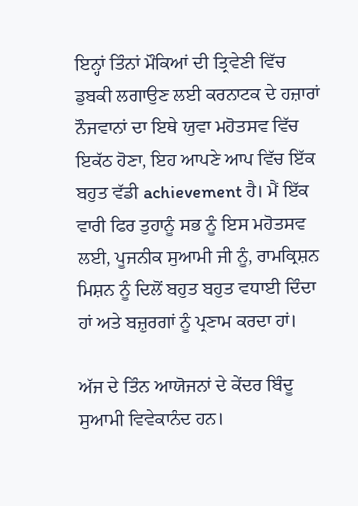ਇਨ੍ਹਾਂ ਤਿੰਨਾਂ ਮੌਕਿਆਂ ਦੀ ਤ੍ਰਿਵੇਣੀ ਵਿੱਚ ਡੁਬਕੀ ਲਗਾਉਣ ਲਈ ਕਰਨਾਟਕ ਦੇ ਹਜ਼ਾਰਾਂ ਨੌਜਵਾਨਾਂ ਦਾ ਇਥੇ ਯੁਵਾ ਮਹੋਤਸਵ ਵਿੱਚ ਇਕੱਠ ਹੋਣਾ, ਇਹ ਆਪਣੇ ਆਪ ਵਿੱਚ ਇੱਕ ਬਹੁਤ ਵੱਡੀ achievement ਹੈ। ਮੈਂ ਇੱਕ ਵਾਰੀ ਫਿਰ ਤੁਹਾਨੂੰ ਸਭ ਨੂੰ ਇਸ ਮਹੋਤਸਵ ਲਈ, ਪੂਜਨੀਕ ਸੁਆਮੀ ਜੀ ਨੂੰ, ਰਾਮਕ੍ਰਿਸ਼ਨ ਮਿਸ਼ਨ ਨੂੰ ਦਿਲੋਂ ਬਹੁਤ ਬਹੁਤ ਵਧਾਈ ਦਿੰਦਾ ਹਾਂ ਅਤੇ ਬਜ਼ੁਰਗਾਂ ਨੂੰ ਪ੍ਰਣਾਮ ਕਰਦਾ ਹਾਂ।

ਅੱਜ ਦੇ ਤਿੰਨ ਆਯੋਜਨਾਂ ਦੇ ਕੇਂਦਰ ਬਿੰਦੂ ਸੁਆਮੀ ਵਿਵੇਕਾਨੰਦ ਹਨ।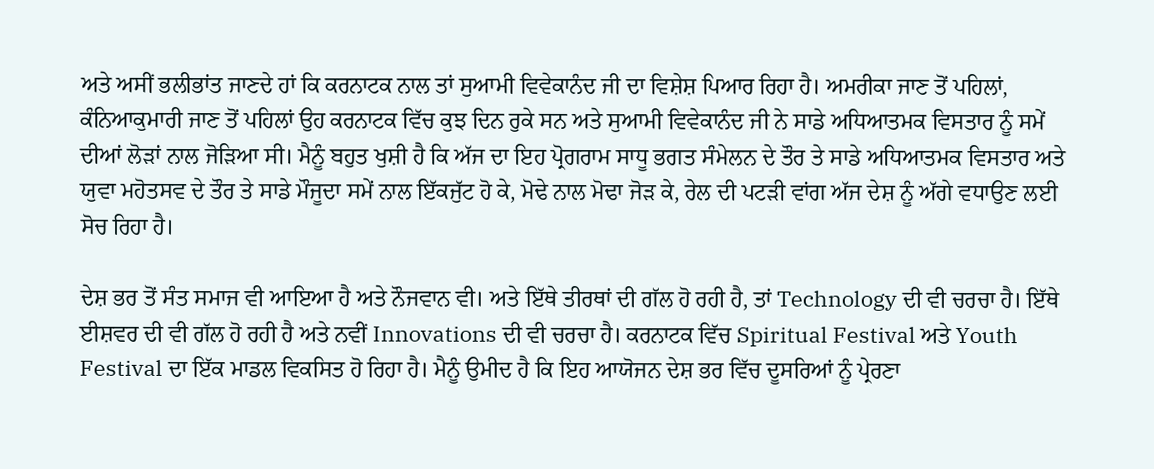ਅਤੇ ਅਸੀਂ ਭਲੀਭਾਂਤ ਜਾਣਦੇ ਹਾਂ ਕਿ ਕਰਨਾਟਕ ਨਾਲ ਤਾਂ ਸੁਆਮੀ ਵਿਵੇਕਾਨੰਦ ਜੀ ਦਾ ਵਿਸ਼ੇਸ਼ ਪਿਆਰ ਰਿਹਾ ਹੈ। ਅਮਰੀਕਾ ਜਾਣ ਤੋਂ ਪਹਿਲਾਂ, ਕੰਨਿਆਕੁਮਾਰੀ ਜਾਣ ਤੋਂ ਪਹਿਲਾਂ ਉਹ ਕਰਨਾਟਕ ਵਿੱਚ ਕੁਝ ਦਿਨ ਰੁਕੇ ਸਨ ਅਤੇ ਸੁਆਮੀ ਵਿਵੇਕਾਨੰਦ ਜੀ ਨੇ ਸਾਡੇ ਅਧਿਆਤਮਕ ਵਿਸਤਾਰ ਨੂੰ ਸਮੇਂ ਦੀਆਂ ਲੋੜਾਂ ਨਾਲ ਜੋੜਿਆ ਸੀ। ਮੈਨੂੰ ਬਹੁਤ ਖੁਸ਼ੀ ਹੈ ਕਿ ਅੱਜ ਦਾ ਇਹ ਪ੍ਰੋਗਰਾਮ ਸਾਧੂ ਭਗਤ ਸੰਮੇਲਨ ਦੇ ਤੌਰ ਤੇ ਸਾਡੇ ਅਧਿਆਤਮਕ ਵਿਸਤਾਰ ਅਤੇ ਯੁਵਾ ਮਹੋਤਸਵ ਦੇ ਤੌਰ ਤੇ ਸਾਡੇ ਮੌਜੂਦਾ ਸਮੇਂ ਨਾਲ ਇੱਕਜੁੱਟ ਹੋ ਕੇ, ਮੋਢੇ ਨਾਲ ਮੋਢਾ ਜੋੜ ਕੇ, ਰੇਲ ਦੀ ਪਟੜੀ ਵਾਂਗ ਅੱਜ ਦੇਸ਼ ਨੂੰ ਅੱਗੇ ਵਧਾਉਣ ਲਈ ਸੋਚ ਰਿਹਾ ਹੈ।

ਦੇਸ਼ ਭਰ ਤੋਂ ਸੰਤ ਸਮਾਜ ਵੀ ਆਇਆ ਹੈ ਅਤੇ ਨੌਜਵਾਨ ਵੀ। ਅਤੇ ਇੱਥੇ ਤੀਰਥਾਂ ਦੀ ਗੱਲ ਹੋ ਰਹੀ ਹੈ, ਤਾਂ Technology ਦੀ ਵੀ ਚਰਚਾ ਹੈ। ਇੱਥੇ ਈਸ਼ਵਰ ਦੀ ਵੀ ਗੱਲ ਹੋ ਰਹੀ ਹੈ ਅਤੇ ਨਵੀਂ Innovations ਦੀ ਵੀ ਚਰਚਾ ਹੈ। ਕਰਨਾਟਕ ਵਿੱਚ Spiritual Festival ਅਤੇ Youth Festival ਦਾ ਇੱਕ ਮਾਡਲ ਵਿਕਸਿਤ ਹੋ ਰਿਹਾ ਹੈ। ਮੈਨੂੰ ਉਮੀਦ ਹੈ ਕਿ ਇਹ ਆਯੋਜਨ ਦੇਸ਼ ਭਰ ਵਿੱਚ ਦੂਸਰਿਆਂ ਨੂੰ ਪ੍ਰੇਰਣਾ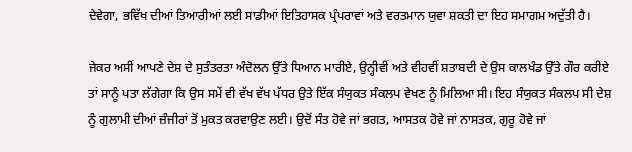ਦੇਵੇਗਾ, ਭਵਿੱਖ ਦੀਆਂ ਤਿਆਰੀਆਂ ਲਈ ਸਾਡੀਆਂ ਇਤਿਹਾਸਕ ਪ੍ਰੰਪਰਾਵਾਂ ਅਤੇ ਵਰਤਮਾਨ ਯੁਵਾ ਸ਼ਕਤੀ ਦਾ ਇਹ ਸਮਾਗਮ ਅਦੁੱਤੀ ਹੈ।

ਜੇਕਰ ਅਸੀਂ ਆਪਣੇ ਦੇਸ਼ ਦੇ ਸੁਤੰਤਰਤਾ ਅੰਦੋਲਨ ਉੱਤੇ ਧਿਆਨ ਮਾਰੀਏ, ਉਨ੍ਹੀਵੀਂ ਅਤੇ ਵੀਹਵੀਂ ਸ਼ਤਾਬਦੀ ਦੇ ਉਸ ਕਾਲਖੰਡ ਉੱਤੇ ਗੌਰ ਕਰੀਏ ਤਾਂ ਸਾਨੂੰ ਪਤਾ ਲੱਗੇਗਾ ਕਿ ਉਸ ਸਮੇਂ ਵੀ ਵੱਖ ਵੱਖ ਪੱਧਰ ਉਤੇ ਇੱਕ ਸੰਯੁਕਤ ਸੰਕਲਪ ਵੇਖਣ ਨੂੰ ਮਿਲਿਆ ਸੀ। ਇਹ ਸੰਯੁਕਤ ਸੰਕਲਪ ਸੀ ਦੇਸ਼ ਨੂੰ ਗੁਲਾਮੀ ਦੀਆਂ ਜ਼ੰਜੀਰਾਂ ਤੋਂ ਮੁਕਤ ਕਰਵਾਉਣ ਲਈ। ਉਦੋਂ ਸੰਤ ਹੋਵੇ ਜਾਂ ਭਗਤ, ਆਸਤਕ ਹੋਵੇ ਜਾਂ ਨਾਸਤਕ, ਗੁਰੂ ਹੋਵੇ ਜਾਂ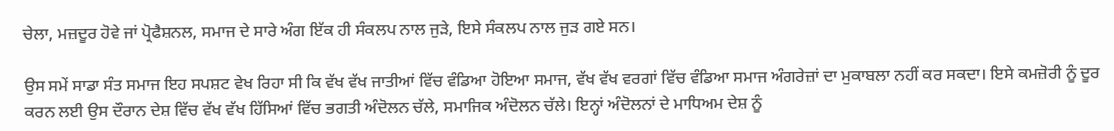ਚੇਲਾ, ਮਜ਼ਦੂਰ ਹੋਵੇ ਜਾਂ ਪ੍ਰੋਫੈਸ਼ਨਲ, ਸਮਾਜ ਦੇ ਸਾਰੇ ਅੰਗ ਇੱਕ ਹੀ ਸੰਕਲਪ ਨਾਲ ਜੁੜੇ, ਇਸੇ ਸੰਕਲਪ ਨਾਲ ਜੁੜ ਗਏ ਸਨ।

ਉਸ ਸਮੇਂ ਸਾਡਾ ਸੰਤ ਸਮਾਜ ਇਹ ਸਪਸ਼ਟ ਵੇਖ ਰਿਹਾ ਸੀ ਕਿ ਵੱਖ ਵੱਖ ਜਾਤੀਆਂ ਵਿੱਚ ਵੰਡਿਆ ਹੋਇਆ ਸਮਾਜ, ਵੱਖ ਵੱਖ ਵਰਗਾਂ ਵਿੱਚ ਵੰਡਿਆ ਸਮਾਜ ਅੰਗਰੇਜ਼ਾਂ ਦਾ ਮੁਕਾਬਲਾ ਨਹੀਂ ਕਰ ਸਕਦਾ। ਇਸੇ ਕਮਜ਼ੋਰੀ ਨੂੰ ਦੂਰ ਕਰਨ ਲਈ ਉਸ ਦੌਰਾਨ ਦੇਸ਼ ਵਿੱਚ ਵੱਖ ਵੱਖ ਹਿੱਸਿਆਂ ਵਿੱਚ ਭਗਤੀ ਅੰਦੋਲਨ ਚੱਲੇ, ਸਮਾਜਿਕ ਅੰਦੋਲਨ ਚੱਲੇ। ਇਨ੍ਹਾਂ ਅੰਦੋਲਨਾਂ ਦੇ ਮਾਧਿਅਮ ਦੇਸ਼ ਨੂੰ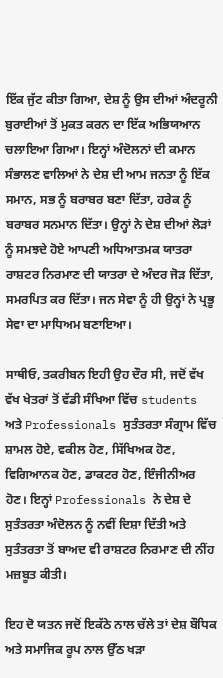ਇੱਕ ਜੁੱਟ ਕੀਤਾ ਗਿਆ, ਦੇਸ਼ ਨੂੰ ਉਸ ਦੀਆਂ ਅੰਦਰੂਨੀ ਬੁਰਾਈਆਂ ਤੋਂ ਮੁਕਤ ਕਰਨ ਦਾ ਇੱਕ ਅਭਿਯਆਨ ਚਲਾਇਆ ਗਿਆ। ਇਨ੍ਹਾਂ ਅੰਦੋਲਨਾਂ ਦੀ ਕਮਾਨ ਸੰਭਾਲਣ ਵਾਲਿਆਂ ਨੇ ਦੇਸ਼ ਦੀ ਆਮ ਜਨਤਾ ਨੂੰ ਇੱਕ ਸਮਾਨ, ਸਭ ਨੂੰ ਬਰਾਬਰ ਬਣਾ ਦਿੱਤਾ, ਹਰੇਕ ਨੂੰ ਬਰਾਬਰ ਸਨਮਾਨ ਦਿੱਤਾ। ਉਨ੍ਹਾਂ ਨੇ ਦੇਸ਼ ਦੀਆਂ ਲੋੜਾਂ ਨੂੰ ਸਮਝਦੇ ਹੋਏ ਆਪਣੀ ਅਧਿਆਤਮਕ ਯਾਤਰਾ ਰਾਸ਼ਟਰ ਨਿਰਮਾਣ ਦੀ ਯਾਤਰਾ ਦੇ ਅੰਦਰ ਜੋੜ ਦਿੱਤਾ, ਸਮਰਪਿਤ ਕਰ ਦਿੱਤਾ। ਜਨ ਸੇਵਾ ਨੂੰ ਹੀ ਉਨ੍ਹਾਂ ਨੇ ਪ੍ਰਭੂ ਸੇਵਾ ਦਾ ਮਾਧਿਅਮ ਬਣਾਇਆ।

ਸਾਥੀਓ, ਤਕਰੀਬਨ ਇਹੀ ਉਹ ਦੌਰ ਸੀ, ਜਦੋਂ ਵੱਖ ਵੱਖ ਖੇਤਰਾਂ ਤੋਂ ਵੱਡੀ ਸੰਖਿਆ ਵਿੱਚ students ਅਤੇ Professionals ਸੁਤੰਤਰਤਾ ਸੰਗ੍ਰਾਮ ਵਿੱਚ ਸ਼ਾਮਲ ਹੋਏ, ਵਕੀਲ ਹੋਣ, ਸਿੱਖਿਅਕ ਹੋਣ, ਵਿਗਿਆਨਕ ਹੋਣ, ਡਾਕਟਰ ਹੋਣ, ਇੰਜੀਨੀਅਰ ਹੋਣ। ਇਨ੍ਹਾਂ Professionals ਨੇ ਦੇਸ਼ ਦੇ ਸੁਤੰਤਰਤਾ ਅੰਦੋਲਨ ਨੂੰ ਨਵੀਂ ਦਿਸ਼ਾ ਦਿੱਤੀ ਅਤੇ ਸੁਤੰਤਰਤਾ ਤੋਂ ਬਾਅਦ ਵੀ ਰਾਸ਼ਟਰ ਨਿਰਮਾਣ ਦੀ ਨੀਂਹ ਮਜ਼ਬੂਤ ਕੀਤੀ।

ਇਹ ਦੋ ਯਤਨ ਜਦੋਂ ਇਕੱਠੇ ਨਾਲ ਚੱਲੇ ਤਾਂ ਦੇਸ਼ ਬੌਧਿਕ ਅਤੇ ਸਮਾਜਿਕ ਰੂਪ ਨਾਲ ਉੱਠ ਖੜਾ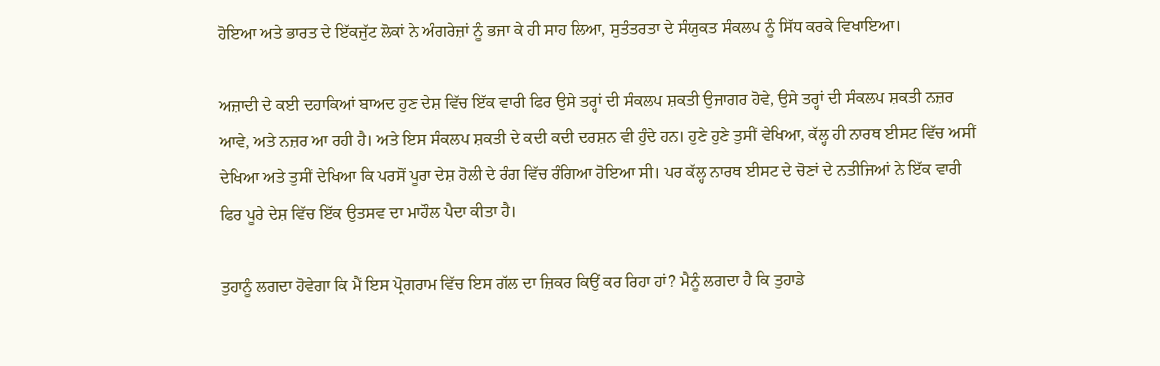ਹੋਇਆ ਅਤੇ ਭਾਰਤ ਦੇ ਇੱਕਜੁੱਟ ਲੋਕਾਂ ਨੇ ਅੰਗਰੇਜ਼ਾਂ ਨੂੰ ਭਜਾ ਕੇ ਹੀ ਸਾਹ ਲਿਆ, ਸੁਤੰਤਰਤਾ ਦੇ ਸੰਯੁਕਤ ਸੰਕਲਪ ਨੂੰ ਸਿੱਧ ਕਰਕੇ ਵਿਖਾਇਆ।

ਅਜ਼ਾਦੀ ਦੇ ਕਈ ਦਹਾਕਿਆਂ ਬਾਅਦ ਹੁਣ ਦੇਸ਼ ਵਿੱਚ ਇੱਕ ਵਾਰੀ ਫਿਰ ਉਸੇ ਤਰ੍ਹਾਂ ਦੀ ਸੰਕਲਪ ਸ਼ਕਤੀ ਉਜਾਗਰ ਹੋਵੇ, ਉਸੇ ਤਰ੍ਹਾਂ ਦੀ ਸੰਕਲਪ ਸ਼ਕਤੀ ਨਜ਼ਰ ਆਵੇ, ਅਤੇ ਨਜ਼ਰ ਆ ਰਹੀ ਹੈ। ਅਤੇ ਇਸ ਸੰਕਲਪ ਸ਼ਕਤੀ ਦੇ ਕਦੀ ਕਦੀ ਦਰਸ਼ਨ ਵੀ ਹੁੰਦੇ ਹਨ। ਹੁਣੇ ਹੁਣੇ ਤੁਸੀਂ ਵੇਖਿਆ, ਕੱਲ੍ਹ ਹੀ ਨਾਰਥ ਈਸਟ ਵਿੱਚ ਅਸੀਂ ਦੇਖਿਆ ਅਤੇ ਤੁਸੀਂ ਦੇਖਿਆ ਕਿ ਪਰਸੋਂ ਪੂਰਾ ਦੇਸ਼ ਹੋਲੀ ਦੇ ਰੰਗ ਵਿੱਚ ਰੰਗਿਆ ਹੋਇਆ ਸੀ। ਪਰ ਕੱਲ੍ਹ ਨਾਰਥ ਈਸਟ ਦੇ ਚੋਣਾਂ ਦੇ ਨਤੀਜਿਆਂ ਨੇ ਇੱਕ ਵਾਰੀ ਫਿਰ ਪੂਰੇ ਦੇਸ਼ ਵਿੱਚ ਇੱਕ ਉਤਸਵ ਦਾ ਮਾਹੌਲ ਪੈਦਾ ਕੀਤਾ ਹੈ।

ਤੁਹਾਨੂੰ ਲਗਦਾ ਹੋਵੇਗਾ ਕਿ ਮੈਂ ਇਸ ਪ੍ਰੋਗਰਾਮ ਵਿੱਚ ਇਸ ਗੱਲ ਦਾ ਜ਼ਿਕਰ ਕਿਉਂ ਕਰ ਰਿਹਾ ਹਾਂ? ਮੈਨੂੰ ਲਗਦਾ ਹੈ ਕਿ ਤੁਹਾਡੇ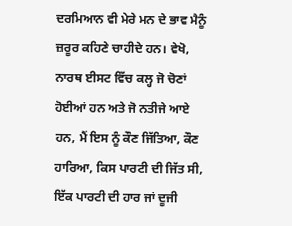ਦਰਮਿਆਨ ਵੀ ਮੇਰੇ ਮਨ ਦੇ ਭਾਵ ਮੈਨੂੰ ਜ਼ਰੂਰ ਕਹਿਣੇ ਚਾਹੀਦੇ ਹਨ। ਵੇਖੋ, ਨਾਰਥ ਈਸਟ ਵਿੱਚ ਕਲ੍ਹ ਜੋ ਚੋਣਾਂ ਹੋਈਆਂ ਹਨ ਅਤੇ ਜੋ ਨਤੀਜੇ ਆਏ ਹਨ, ਮੈਂ ਇਸ ਨੂੰ ਕੌਣ ਜਿੱਤਿਆ, ਕੌਣ ਹਾਰਿਆ, ਕਿਸ ਪਾਰਟੀ ਦੀ ਜਿੱਤ ਸੀ, ਇੱਕ ਪਾਰਟੀ ਦੀ ਹਾਰ ਜਾਂ ਦੂਜੀ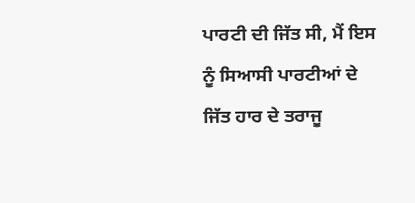ਪਾਰਟੀ ਦੀ ਜਿੱਤ ਸੀ, ਮੈਂ ਇਸ ਨੂੰ ਸਿਆਸੀ ਪਾਰਟੀਆਂ ਦੇ ਜਿੱਤ ਹਾਰ ਦੇ ਤਰਾਜੂ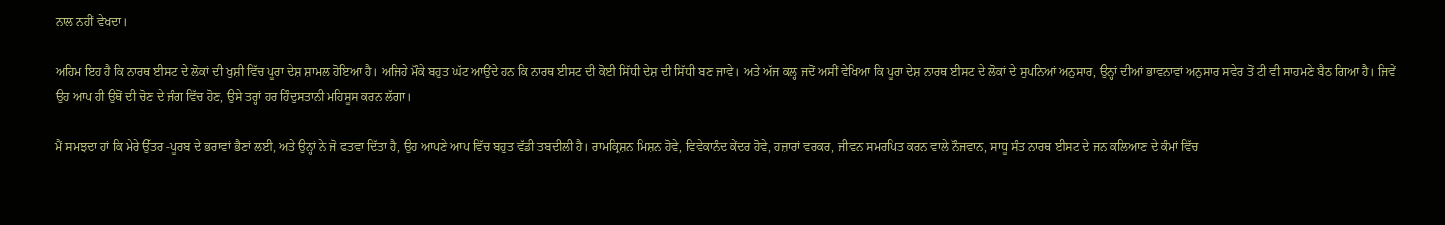ਨਾਲ ਨਹੀਂ ਵੇਖਦਾ।

ਅਹਿਮ ਇਹ ਹੈ ਕਿ ਨਾਰਥ ਈਸਟ ਦੇ ਲੋਕਾਂ ਦੀ ਖੁਸ਼ੀ ਵਿੱਚ ਪੂਰਾ ਦੇਸ਼ ਸ਼ਾਮਲ ਹੋਇਆ ਹੈ। ਅਜਿਹੇ ਮੌਕੇ ਬਹੁਤ ਘੱਟ ਆਉਂਦੇ ਹਨ ਕਿ ਨਾਰਥ ਈਸਟ ਦੀ ਕੋਈ ਸਿੱਧੀ ਦੇਸ਼ ਦੀ ਸਿੱਧੀ ਬਣ ਜਾਵੇ। ਅਤੇ ਅੱਜ ਕਲ੍ਹ ਜਦੋਂ ਅਸੀਂ ਵੇਖਿਆ ਕਿ ਪੂਰਾ ਦੇਸ਼ ਨਾਰਥ ਈਸਟ ਦੇ ਲੋਕਾਂ ਦੇ ਸੁਪਨਿਆਂ ਅਨੁਸਾਰ, ਉਨ੍ਹਾਂ ਦੀਆਂ ਭਾਵਨਾਵਾਂ ਅਨੁਸਾਰ ਸਵੇਰ ਤੋਂ ਟੀ ਵੀ ਸਾਹਮਣੇ ਬੈਠ ਗਿਆ ਹੈ। ਜਿਵੇਂ ਉਹ ਆਪ ਹੀ ਉਥੋਂ ਦੀ ਚੋਣ ਦੇ ਜੰਗ ਵਿੱਚ ਹੋਣ, ਉਸੇ ਤਰ੍ਹਾਂ ਹਰ ਹਿੰਦੁਸਤਾਨੀ ਮਹਿਸੂਸ ਕਰਨ ਲੱਗਾ।

ਮੈਂ ਸਮਝਦਾ ਹਾਂ ਕਿ ਮੇਰੇ ਉੱਤਰ -ਪੂਰਬ ਦੇ ਭਰਾਵਾਂ ਭੈਣਾਂ ਲਈ, ਅਤੇ ਉਨ੍ਹਾਂ ਨੇ ਜੋ ਫਤਵਾ ਦਿੱਤਾ ਹੈ, ਉਹ ਆਪਣੇ ਆਪ ਵਿੱਚ ਬਹੁਤ ਵੱਡੀ ਤਬਦੀਲੀ ਹੈ। ਰਾਮਕ੍ਰਿਸ਼ਨ ਮਿਸ਼ਨ ਹੋਵੇ, ਵਿਵੇਕਾਨੰਦ ਕੇਂਦਰ ਹੋਵੇ, ਹਜ਼ਾਰਾਂ ਵਰਕਰ, ਜੀਵਨ ਸਮਰਪਿਤ ਕਰਨ ਵਾਲੇ ਨੌਜਵਾਨ, ਸਾਧੂ ਸੰਤ ਨਾਰਥ ਈਸਟ ਦੇ ਜਨ ਕਲਿਆਣ ਦੇ ਕੰਮਾਂ ਵਿੱਚ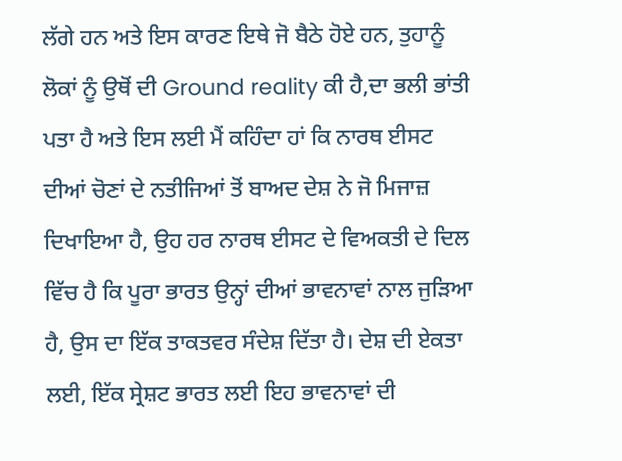ਲੱਗੇ ਹਨ ਅਤੇ ਇਸ ਕਾਰਣ ਇਥੇ ਜੋ ਬੈਠੇ ਹੋਏ ਹਨ, ਤੁਹਾਨੂੰ ਲੋਕਾਂ ਨੂੰ ਉਥੋਂ ਦੀ Ground reality ਕੀ ਹੈ,ਦਾ ਭਲੀ ਭਾਂਤੀ ਪਤਾ ਹੈ ਅਤੇ ਇਸ ਲਈ ਮੈਂ ਕਹਿੰਦਾ ਹਾਂ ਕਿ ਨਾਰਥ ਈਸਟ ਦੀਆਂ ਚੋਣਾਂ ਦੇ ਨਤੀਜਿਆਂ ਤੋਂ ਬਾਅਦ ਦੇਸ਼ ਨੇ ਜੋ ਮਿਜਾਜ਼ ਦਿਖਾਇਆ ਹੈ, ਉਹ ਹਰ ਨਾਰਥ ਈਸਟ ਦੇ ਵਿਅਕਤੀ ਦੇ ਦਿਲ ਵਿੱਚ ਹੈ ਕਿ ਪੂਰਾ ਭਾਰਤ ਉਨ੍ਹਾਂ ਦੀਆਂ ਭਾਵਨਾਵਾਂ ਨਾਲ ਜੁੜਿਆ ਹੈ, ਉਸ ਦਾ ਇੱਕ ਤਾਕਤਵਰ ਸੰਦੇਸ਼ ਦਿੱਤਾ ਹੈ। ਦੇਸ਼ ਦੀ ਏਕਤਾ ਲਈ, ਇੱਕ ਸ੍ਰੇਸ਼ਟ ਭਾਰਤ ਲਈ ਇਹ ਭਾਵਨਾਵਾਂ ਦੀ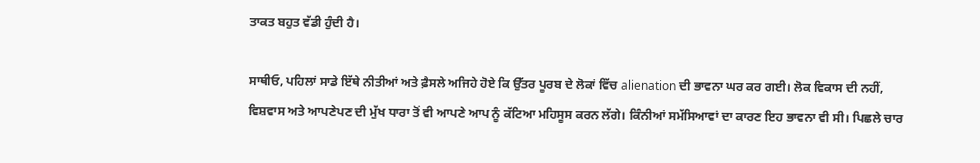ਤਾਕਤ ਬਹੁਤ ਵੱਡੀ ਹੁੰਦੀ ਹੈ।

ਸਾਥੀਓ, ਪਹਿਲਾਂ ਸਾਡੇ ਇੱਥੇ ਨੀਤੀਆਂ ਅਤੇ ਫ਼ੈਸਲੇ ਅਜਿਹੇ ਹੋਏ ਕਿ ਉੱਤਰ ਪੂਰਬ ਦੇ ਲੋਕਾਂ ਵਿੱਚ alienation ਦੀ ਭਾਵਨਾ ਘਰ ਕਰ ਗਈ। ਲੋਕ ਵਿਕਾਸ ਦੀ ਨਹੀਂ, ਵਿਸ਼ਵਾਸ ਅਤੇ ਆਪਣੇਪਣ ਦੀ ਮੁੱਖ ਧਾਰਾ ਤੋਂ ਵੀ ਆਪਣੇ ਆਪ ਨੂੰ ਕੱਟਿਆ ਮਹਿਸੂਸ ਕਰਨ ਲੱਗੇ। ਕਿੰਨੀਆਂ ਸਮੱਸਿਆਵਾਂ ਦਾ ਕਾਰਣ ਇਹ ਭਾਵਨਾ ਵੀ ਸੀ। ਪਿਛਲੇ ਚਾਰ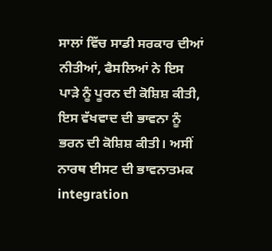ਸਾਲਾਂ ਵਿੱਚ ਸਾਡੀ ਸਰਕਾਰ ਦੀਆਂ ਨੀਤੀਆਂ, ਫੈਸਲਿਆਂ ਨੇ ਇਸ ਪਾੜੇ ਨੂੰ ਪੂਰਨ ਦੀ ਕੋਸ਼ਿਸ਼ ਕੀਤੀ, ਇਸ ਵੱਖਵਾਦ ਦੀ ਭਾਵਨਾ ਨੂੰ ਭਰਨ ਦੀ ਕੋਸ਼ਿਸ਼ ਕੀਤੀ। ਅਸੀਂ ਨਾਰਥ ਈਸਟ ਦੀ ਭਾਵਨਾਤਮਕ integration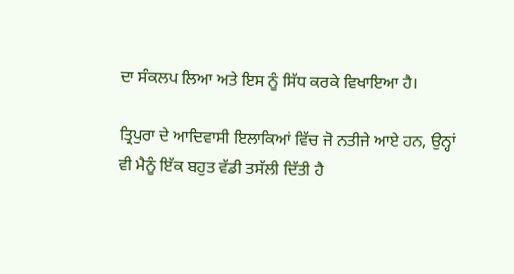ਦਾ ਸੰਕਲਪ ਲਿਆ ਅਤੇ ਇਸ ਨੂੰ ਸਿੱਧ ਕਰਕੇ ਵਿਖਾਇਆ ਹੈ।

ਤ੍ਰਿਪੁਰਾ ਦੇ ਆਦਿਵਾਸੀ ਇਲਾਕਿਆਂ ਵਿੱਚ ਜੋ ਨਤੀਜੇ ਆਏ ਹਨ, ਉਨ੍ਹਾਂ ਵੀ ਮੈਨੂੰ ਇੱਕ ਬਹੁਤ ਵੱਡੀ ਤਸੱਲੀ ਦਿੱਤੀ ਹੈ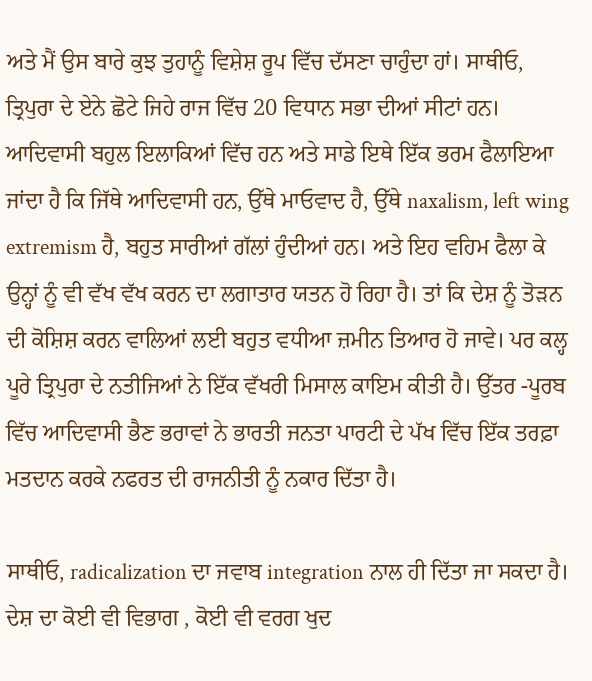ਅਤੇ ਮੈਂ ਉਸ ਬਾਰੇ ਕੁਝ ਤੁਹਾਨੂੰ ਵਿਸ਼ੇਸ਼ ਰੂਪ ਵਿੱਚ ਦੱਸਣਾ ਚਾਹੁੰਦਾ ਹਾਂ। ਸਾਥੀਓ, ਤ੍ਰਿਪੁਰਾ ਦੇ ਏਨੇ ਛੋਟੇ ਜਿਹੇ ਰਾਜ ਵਿੱਚ 20 ਵਿਧਾਨ ਸਭਾ ਦੀਆਂ ਸੀਟਾਂ ਹਨ। ਆਦਿਵਾਸੀ ਬਹੁਲ ਇਲਾਕਿਆਂ ਵਿੱਚ ਹਨ ਅਤੇ ਸਾਡੇ ਇਥੇ ਇੱਕ ਭਰਮ ਫੈਲਾਇਆ ਜਾਂਦਾ ਹੈ ਕਿ ਜਿੱਥੇ ਆਦਿਵਾਸੀ ਹਨ, ਉੱਥੇ ਮਾਓਵਾਦ ਹੈ, ਉੱਥੇ naxalism, left wing extremism ਹੈ, ਬਹੁਤ ਸਾਰੀਆਂ ਗੱਲਾਂ ਹੁੰਦੀਆਂ ਹਨ। ਅਤੇ ਇਹ ਵਹਿਮ ਫੈਲਾ ਕੇ ਉਨ੍ਹਾਂ ਨੂੰ ਵੀ ਵੱਖ ਵੱਖ ਕਰਨ ਦਾ ਲਗਾਤਾਰ ਯਤਨ ਹੋ ਰਿਹਾ ਹੈ। ਤਾਂ ਕਿ ਦੇਸ਼ ਨੂੰ ਤੋੜਨ ਦੀ ਕੋਸ਼ਿਸ਼ ਕਰਨ ਵਾਲਿਆਂ ਲਈ ਬਹੁਤ ਵਧੀਆ ਜ਼ਮੀਨ ਤਿਆਰ ਹੋ ਜਾਵੇ। ਪਰ ਕਲ੍ਹ ਪੂਰੇ ਤ੍ਰਿਪੁਰਾ ਦੇ ਨਤੀਜਿਆਂ ਨੇ ਇੱਕ ਵੱਖਰੀ ਮਿਸਾਲ ਕਾਇਮ ਕੀਤੀ ਹੈ। ਉੱਤਰ -ਪੂਰਬ ਵਿੱਚ ਆਦਿਵਾਸੀ ਭੈਣ ਭਰਾਵਾਂ ਨੇ ਭਾਰਤੀ ਜਨਤਾ ਪਾਰਟੀ ਦੇ ਪੱਖ ਵਿੱਚ ਇੱਕ ਤਰਫ਼ਾ ਮਤਦਾਨ ਕਰਕੇ ਨਫਰਤ ਦੀ ਰਾਜਨੀਤੀ ਨੂੰ ਨਕਾਰ ਦਿੱਤਾ ਹੈ।

ਸਾਥੀਓ, radicalization ਦਾ ਜਵਾਬ integration ਨਾਲ ਹੀ ਦਿੱਤਾ ਜਾ ਸਕਦਾ ਹੈ। ਦੇਸ਼ ਦਾ ਕੋਈ ਵੀ ਵਿਭਾਗ , ਕੋਈ ਵੀ ਵਰਗ ਖੁਦ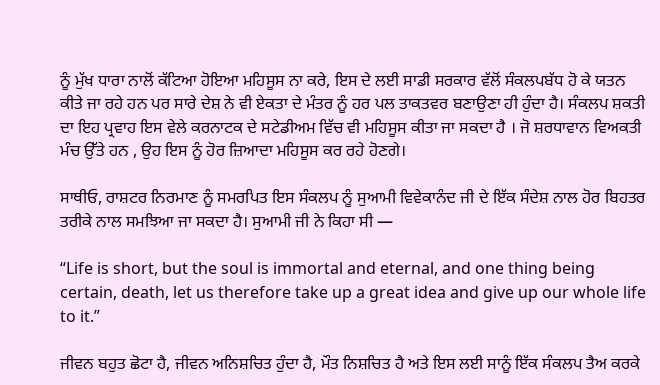ਨੂੰ ਮੁੱਖ ਧਾਰਾ ਨਾਲੋਂ ਕੱਟਿਆ ਹੋਇਆ ਮਹਿਸੂਸ ਨਾ ਕਰੇ, ਇਸ ਦੇ ਲਈ ਸਾਡੀ ਸਰਕਾਰ ਵੱਲੋਂ ਸੰਕਲਪਬੱਧ ਹੋ ਕੇ ਯਤਨ ਕੀਤੇ ਜਾ ਰਹੇ ਹਨ ਪਰ ਸਾਰੇ ਦੇਸ਼ ਨੇ ਵੀ ਏਕਤਾ ਦੇ ਮੰਤਰ ਨੂੰ ਹਰ ਪਲ ਤਾਕਤਵਰ ਬਣਾਉਣਾ ਹੀ ਹੁੰਦਾ ਹੈ। ਸੰਕਲਪ ਸ਼ਕਤੀ ਦਾ ਇਹ ਪ੍ਰਵਾਹ ਇਸ ਵੇਲੇ ਕਰਨਾਟਕ ਦੇ ਸਟੇਡੀਅਮ ਵਿੱਚ ਵੀ ਮਹਿਸੂਸ ਕੀਤਾ ਜਾ ਸਕਦਾ ਹੈ । ਜੋ ਸ਼ਰਧਾਵਾਨ ਵਿਅਕਤੀ ਮੰਚ ਉੱਤੇ ਹਨ , ਉਹ ਇਸ ਨੂੰ ਹੋਰ ਜ਼ਿਆਦਾ ਮਹਿਸੂਸ ਕਰ ਰਹੇ ਹੋਣਗੇ।

ਸਾਥੀਓ, ਰਾਸ਼ਟਰ ਨਿਰਮਾਣ ਨੂੰ ਸਮਰਪਿਤ ਇਸ ਸੰਕਲਪ ਨੂੰ ਸੁਆਮੀ ਵਿਵੇਕਾਨੰਦ ਜੀ ਦੇ ਇੱਕ ਸੰਦੇਸ਼ ਨਾਲ ਹੋਰ ਬਿਹਤਰ ਤਰੀਕੇ ਨਾਲ ਸਮਝਿਆ ਜਾ ਸਕਦਾ ਹੈ। ਸੁਆਮੀ ਜੀ ਨੇ ਕਿਹਾ ਸੀ —

“Life is short, but the soul is immortal and eternal, and one thing being certain, death, let us therefore take up a great idea and give up our whole life to it.”

ਜੀਵਨ ਬਹੁਤ ਛੋਟਾ ਹੈ, ਜੀਵਨ ਅਨਿਸ਼ਚਿਤ ਹੁੰਦਾ ਹੈ, ਮੌਤ ਨਿਸ਼ਚਿਤ ਹੈ ਅਤੇ ਇਸ ਲਈ ਸਾਨੂੰ ਇੱਕ ਸੰਕਲਪ ਤੈਅ ਕਰਕੇ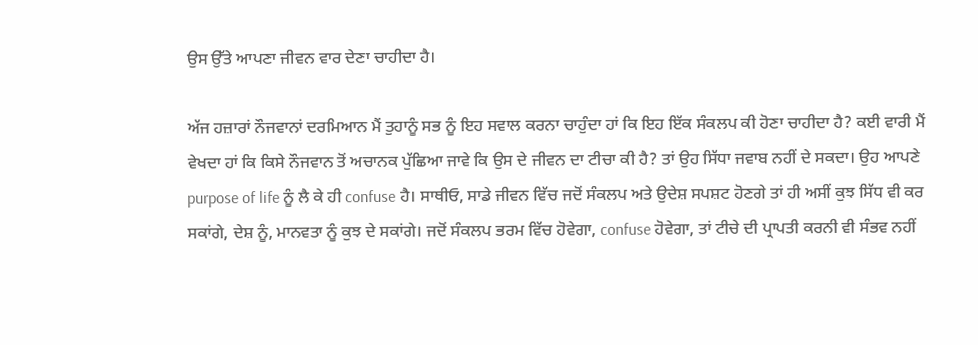ਉਸ ਉੱਤੇ ਆਪਣਾ ਜੀਵਨ ਵਾਰ ਦੇਣਾ ਚਾਹੀਦਾ ਹੈ।

ਅੱਜ ਹਜ਼ਾਰਾਂ ਨੌਜਵਾਨਾਂ ਦਰਮਿਆਨ ਮੈਂ ਤੁਹਾਨੂੰ ਸਭ ਨੂੰ ਇਹ ਸਵਾਲ ਕਰਨਾ ਚਾਹੁੰਦਾ ਹਾਂ ਕਿ ਇਹ ਇੱਕ ਸੰਕਲਪ ਕੀ ਹੋਣਾ ਚਾਹੀਦਾ ਹੈ? ਕਈ ਵਾਰੀ ਮੈਂ ਵੇਖਦਾ ਹਾਂ ਕਿ ਕਿਸੇ ਨੌਜਵਾਨ ਤੋਂ ਅਚਾਨਕ ਪੁੱਛਿਆ ਜਾਵੇ ਕਿ ਉਸ ਦੇ ਜੀਵਨ ਦਾ ਟੀਚਾ ਕੀ ਹੈ? ਤਾਂ ਉਹ ਸਿੱਧਾ ਜਵਾਬ ਨਹੀਂ ਦੇ ਸਕਦਾ। ਉਹ ਆਪਣੇ purpose of life ਨੂੰ ਲੈ ਕੇ ਹੀ confuse ਹੈ। ਸਾਥੀਓ, ਸਾਡੇ ਜੀਵਨ ਵਿੱਚ ਜਦੋਂ ਸੰਕਲਪ ਅਤੇ ਉਦੇਸ਼ ਸਪਸ਼ਟ ਹੋਣਗੇ ਤਾਂ ਹੀ ਅਸੀਂ ਕੁਝ ਸਿੱਧ ਵੀ ਕਰ ਸਕਾਂਗੇ, ਦੇਸ਼ ਨੂੰ, ਮਾਨਵਤਾ ਨੂੰ ਕੁਝ ਦੇ ਸਕਾਂਗੇ। ਜਦੋਂ ਸੰਕਲਪ ਭਰਮ ਵਿੱਚ ਹੋਵੇਗਾ, confuse ਹੋਵੇਗਾ, ਤਾਂ ਟੀਚੇ ਦੀ ਪ੍ਰਾਪਤੀ ਕਰਨੀ ਵੀ ਸੰਭਵ ਨਹੀਂ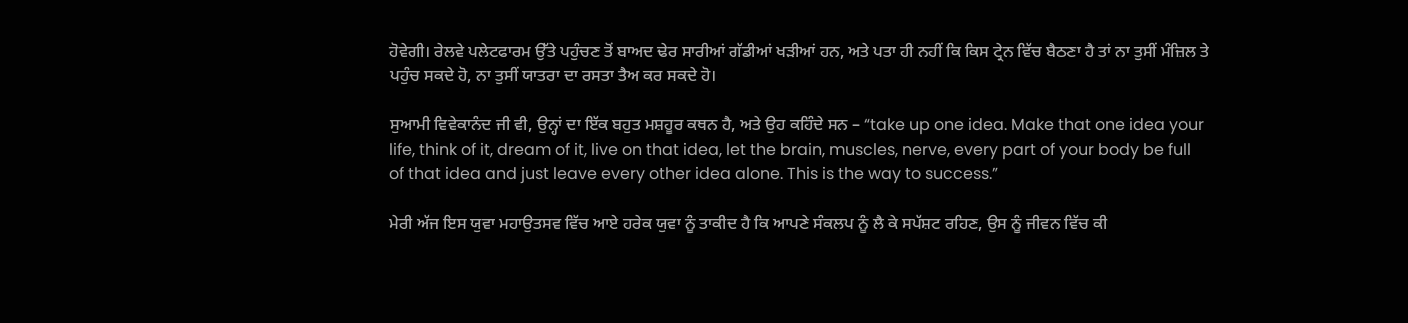ਹੋਵੇਗੀ। ਰੇਲਵੇ ਪਲੇਟਫਾਰਮ ਉੱਤੇ ਪਹੁੰਚਣ ਤੋਂ ਬਾਅਦ ਢੇਰ ਸਾਰੀਆਂ ਗੱਡੀਆਂ ਖੜੀਆਂ ਹਨ, ਅਤੇ ਪਤਾ ਹੀ ਨਹੀਂ ਕਿ ਕਿਸ ਟ੍ਰੇਨ ਵਿੱਚ ਬੈਠਣਾ ਹੈ ਤਾਂ ਨਾ ਤੁਸੀਂ ਮੰਜ਼ਿਲ ਤੇ ਪਹੁੰਚ ਸਕਦੇ ਹੋ, ਨਾ ਤੁਸੀਂ ਯਾਤਰਾ ਦਾ ਰਸਤਾ ਤੈਅ ਕਰ ਸਕਦੇ ਹੋ।

ਸੁਆਮੀ ਵਿਵੇਕਾਨੰਦ ਜੀ ਵੀ, ਉਨ੍ਹਾਂ ਦਾ ਇੱਕ ਬਹੁਤ ਮਸ਼ਹੂਰ ਕਥਨ ਹੈ, ਅਤੇ ਉਹ ਕਹਿੰਦੇ ਸਨ – “take up one idea. Make that one idea your life, think of it, dream of it, live on that idea, let the brain, muscles, nerve, every part of your body be full of that idea and just leave every other idea alone. This is the way to success.”

ਮੇਰੀ ਅੱਜ ਇਸ ਯੁਵਾ ਮਹਾਉਤਸਵ ਵਿੱਚ ਆਏ ਹਰੇਕ ਯੁਵਾ ਨੂੰ ਤਾਕੀਦ ਹੈ ਕਿ ਆਪਣੇ ਸੰਕਲਪ ਨੂੰ ਲੈ ਕੇ ਸਪੱਸ਼ਟ ਰਹਿਣ, ਉਸ ਨੂੰ ਜੀਵਨ ਵਿੱਚ ਕੀ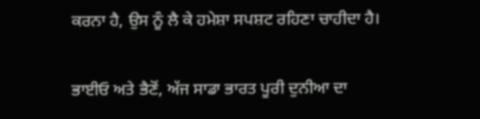ਕਰਨਾ ਹੈ, ਉਸ ਨੂੰ ਲੈ ਕੇ ਹਮੇਸ਼ਾ ਸਪਸ਼ਟ ਰਹਿਣਾ ਚਾਹੀਦਾ ਹੈ।

ਭਾਈਓ ਅਤੇ ਭੈਣੋਂ, ਅੱਜ ਸਾਡਾ ਭਾਰਤ ਪੂਰੀ ਦੁਨੀਆ ਦਾ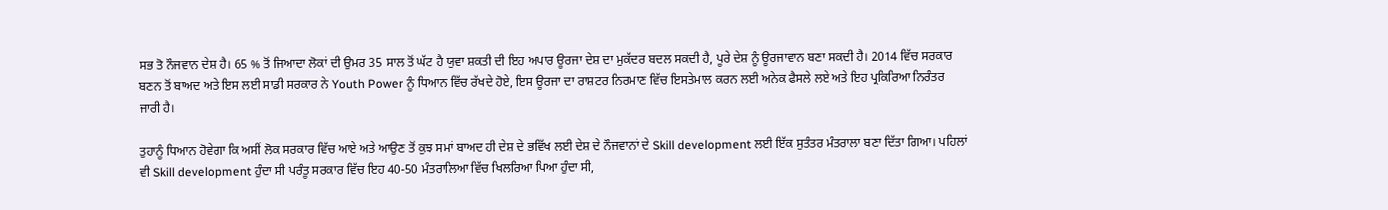ਸਭ ਤੋ ਨੌਜਵਾਨ ਦੇਸ਼ ਹੈ। 65 % ਤੋਂ ਜਿਆਦਾ ਲੋਕਾਂ ਦੀ ਉਮਰ 35 ਸਾਲ ਤੋਂ ਘੱਟ ਹੈ ਯੁਵਾ ਸ਼ਕਤੀ ਦੀ ਇਹ ਅਪਾਰ ਊਰਜਾ ਦੇਸ਼ ਦਾ ਮੁਕੱਦਰ ਬਦਲ ਸਕਦੀ ਹੈ, ਪੂਰੇ ਦੇਸ਼ ਨੂੰ ਊਰਜਾਵਾਨ ਬਣਾ ਸਕਦੀ ਹੈ। 2014 ਵਿੱਚ ਸਰਕਾਰ ਬਣਨ ਤੋਂ ਬਾਅਦ ਅਤੇ ਇਸ ਲਈ ਸਾਡੀ ਸਰਕਾਰ ਨੇ Youth Power ਨੂੰ ਧਿਆਨ ਵਿੱਚ ਰੱਖਦੇ ਹੋਏ, ਇਸ ਊਰਜਾ ਦਾ ਰਾਸ਼ਟਰ ਨਿਰਮਾਣ ਵਿੱਚ ਇਸਤੇਮਾਲ ਕਰਨ ਲਈ ਅਨੇਕ ਫੈਸਲੇ ਲਏ ਅਤੇ ਇਹ ਪ੍ਰਕਿਰਿਆ ਨਿਰੰਤਰ ਜਾਰੀ ਹੈ।

ਤੁਹਾਨੂੰ ਧਿਆਨ ਹੋਵੇਗਾ ਕਿ ਅਸੀਂ ਲੋਕ ਸਰਕਾਰ ਵਿੱਚ ਆਏ ਅਤੇ ਆਉਣ ਤੋਂ ਕੁਝ ਸਮਾਂ ਬਾਅਦ ਹੀ ਦੇਸ਼ ਦੇ ਭਵਿੱਖ ਲਈ ਦੇਸ਼ ਦੇ ਨੌਜਵਾਨਾਂ ਦੇ Skill development ਲਈ ਇੱਕ ਸੁਤੰਤਰ ਮੰਤਰਾਲਾ ਬਣਾ ਦਿੱਤਾ ਗਿਆ। ਪਹਿਲਾਂ ਵੀ Skill development ਹੁੰਦਾ ਸੀ ਪਰੰਤੂ ਸਰਕਾਰ ਵਿੱਚ ਇਹ 40-50 ਮੰਤਰਾਲਿਆ ਵਿੱਚ ਖਿਲਰਿਆ ਪਿਆ ਹੁੰਦਾ ਸੀ,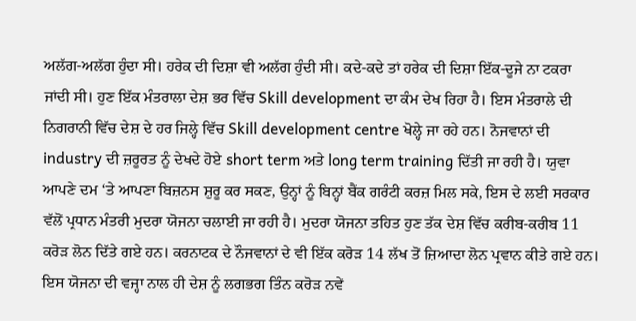ਅਲੱਗ-ਅਲੱਗ ਹੁੰਦਾ ਸੀ। ਹਰੇਕ ਦੀ ਦਿਸ਼ਾ ਵੀ ਅਲੱਗ ਹੁੰਦੀ ਸੀ। ਕਦੇ-ਕਦੇ ਤਾਂ ਹਰੇਕ ਦੀ ਦਿਸ਼ਾ ਇੱਕ-ਦੂਜੇ ਨਾ ਟਕਰਾ ਜਾਂਦੀ ਸੀ। ਹੁਣ ਇੱਕ ਮੰਤਰਾਲਾ ਦੇਸ਼ ਭਰ ਵਿੱਚ Skill development ਦਾ ਕੰਮ ਦੇਖ ਰਿਹਾ ਹੈ। ਇਸ ਮੰਤਰਾਲੇ ਦੀ ਨਿਗਰਾਨੀ ਵਿੱਚ ਦੇਸ਼ ਦੇ ਹਰ ਜਿਲ੍ਹੇ ਵਿੱਚ Skill development centre ਖੋਲ੍ਹੇ ਜਾ ਰਹੇ ਹਨ। ਨੋਜਵਾਨਾਂ ਦੀ industry ਦੀ ਜ਼ਰੂਰਤ ਨੂੰ ਦੇਖਦੇ ਹੋਏ short term ਅਤੇ long term training ਦਿੱਤੀ ਜਾ ਰਹੀ ਹੈ। ਯੁਵਾ ਆਪਣੇ ਦਮ ‘ਤੇ ਆਪਣਾ ਬਿਜ਼ਨਸ ਸ਼ੁਰੂ ਕਰ ਸਕਣ, ਉਨ੍ਹਾਂ ਨੂੰ ਬਿਨ੍ਹਾਂ ਬੈਂਕ ਗਰੰਟੀ ਕਰਜ਼ ਮਿਲ ਸਕੇ, ਇਸ ਦੇ ਲਈ ਸਰਕਾਰ ਵੱਲੋਂ ਪ੍ਰਧਾਨ ਮੰਤਰੀ ਮੁਦਰਾ ਯੋਜਨਾ ਚਲਾਈ ਜਾ ਰਹੀ ਹੈ। ਮੁਦਰਾ ਯੋਜਨਾ ਤਹਿਤ ਹੁਣ ਤੱਕ ਦੇਸ਼ ਵਿੱਚ ਕਰੀਬ-ਕਰੀਬ 11 ਕਰੋੜ ਲੋਨ ਦਿੱਤੇ ਗਏ ਹਨ। ਕਰਨਾਟਕ ਦੇ ਨੌਜਵਾਨਾਂ ਦੇ ਵੀ ਇੱਕ ਕਰੋੜ 14 ਲੱਖ ਤੋਂ ਜ਼ਿਆਦਾ ਲੋਨ ਪ੍ਰਵਾਨ ਕੀਤੇ ਗਏ ਹਨ। ਇਸ ਯੋਜਨਾ ਦੀ ਵਜ੍ਹਾ ਨਾਲ ਹੀ ਦੇਸ਼ ਨੂੰ ਲਗਭਗ ਤਿੰਨ ਕਰੋੜ ਨਵੇਂ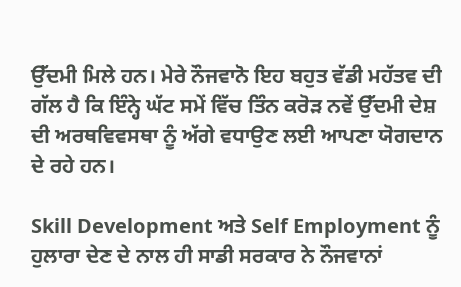ਉੱਦਮੀ ਮਿਲੇ ਹਨ। ਮੇਰੇ ਨੌਜਵਾਨੋ ਇਹ ਬਹੁਤ ਵੱਡੀ ਮਹੱਤਵ ਦੀ ਗੱਲ ਹੈ ਕਿ ਇੰਨ੍ਹੇ ਘੱਟ ਸਮੇਂ ਵਿੱਚ ਤਿੰਨ ਕਰੋੜ ਨਵੇਂ ਉੱਦਮੀ ਦੇਸ਼ ਦੀ ਅਰਥਵਿਵਸਥਾ ਨੂੰ ਅੱਗੇ ਵਧਾਉਣ ਲਈ ਆਪਣਾ ਯੋਗਦਾਨ ਦੇ ਰਹੇ ਹਨ।

Skill Development ਅਤੇ Self Employment ਨੂੰ ਹੁਲਾਰਾ ਦੇਣ ਦੇ ਨਾਲ ਹੀ ਸਾਡੀ ਸਰਕਾਰ ਨੇ ਨੌਜਵਾਨਾਂ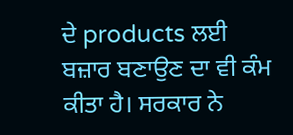ਦੇ products ਲਈ ਬਜ਼ਾਰ ਬਣਾਉਣ ਦਾ ਵੀ ਕੰਮ ਕੀਤਾ ਹੈ। ਸਰਕਾਰ ਨੇ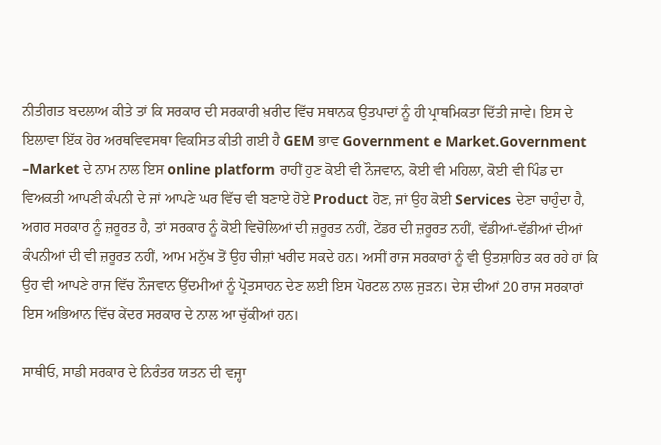ਨੀਤੀਗਤ ਬਦਲਾਅ ਕੀਤੇ ਤਾਂ ਕਿ ਸਰਕਾਰ ਦੀ ਸਰਕਾਰੀ ਖ਼ਰੀਦ ਵਿੱਚ ਸਥਾਨਕ ਉਤਪਾਦਾਂ ਨੂੰ ਹੀ ਪ੍ਰਾਥਮਿਕਤਾ ਦਿੱਤੀ ਜਾਵੇ। ਇਸ ਦੇ ਇਲਾਵਾ ਇੱਕ ਹੋਰ ਅਰਥਵਿਵਸਥਾ ਵਿਕਸਿਤ ਕੀਤੀ ਗਈ ਹੈ GEM ਭਾਵ Government e Market.Government –Market ਦੇ ਨਾਮ ਨਾਲ ਇਸ online platform ਰਾਹੀਂ ਹੁਣ ਕੋਈ ਵੀ ਨੌਜਵਾਨ, ਕੋਈ ਵੀ ਮਹਿਲਾ, ਕੋਈ ਵੀ ਪਿੰਡ ਦਾ ਵਿਅਕਤੀ ਆਪਣੀ ਕੰਪਨੀ ਦੇ ਜਾਂ ਆਪਣੇ ਘਰ ਵਿੱਚ ਵੀ ਬਣਾਏ ਹੋਏ Product ਹੋਣ, ਜਾਂ ਉਹ ਕੋਈ Services ਦੇਣਾ ਚਾਹੁੰਦਾ ਹੈ, ਅਗਰ ਸਰਕਾਰ ਨੂੰ ਜ਼ਰੂਰਤ ਹੈ, ਤਾਂ ਸਰਕਾਰ ਨੂੰ ਕੋਈ ਵਿਚੋਲਿਆਂ ਦੀ ਜ਼ਰੂਰਤ ਨਹੀਂ, ਟੇਂਡਰ ਦੀ ਜ਼ਰੂਰਤ ਨਹੀਂ, ਵੱਡੀਆਂ-ਵੱਡੀਆਂ ਦੀਆਂ ਕੰਪਨੀਆਂ ਦੀ ਵੀ ਜ਼ਰੂਰਤ ਨਹੀਂ, ਆਮ ਮਨੁੱਖ ਤੋਂ ਉਹ ਚੀਜ਼ਾਂ ਖਰੀਦ ਸਕਦੇ ਹਨ। ਅਸੀਂ ਰਾਜ ਸਰਕਾਰਾਂ ਨੂੰ ਵੀ ਉਤਸ਼ਾਹਿਤ ਕਰ ਰਹੇ ਹਾਂ ਕਿ ਉਹ ਵੀ ਆਪਣੇ ਰਾਜ ਵਿੱਚ ਨੌਜਵਾਨ ਉੱਦਮੀਆਂ ਨੂੰ ਪ੍ਰੋਤਸਾਹਨ ਦੇਣ ਲਈ ਇਸ ਪੋਰਟਲ ਨਾਲ ਜੁੜਨ। ਦੇਸ਼ ਦੀਆਂ 20 ਰਾਜ ਸਰਕਾਰਾਂ ਇਸ ਅਭਿਆਨ ਵਿੱਚ ਕੇਂਦਰ ਸਰਕਾਰ ਦੇ ਨਾਲ ਆ ਚੁੱਕੀਆਂ ਹਨ।

ਸਾਥੀਓ, ਸਾਡੀ ਸਰਕਾਰ ਦੇ ਨਿਰੰਤਰ ਯਤਨ ਦੀ ਵਜ੍ਹਾ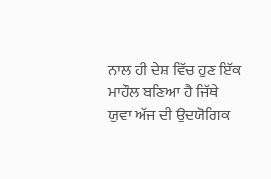ਨਾਲ ਹੀ ਦੇਸ਼ ਵਿੱਚ ਹੁਣ ਇੱਕ ਮਾਹੌਲ ਬਣਿਆ ਹੈ ਜਿੱਥੇ ਯੁਵਾ ਅੱਜ ਦੀ ਉਦਯੋਗਿਕ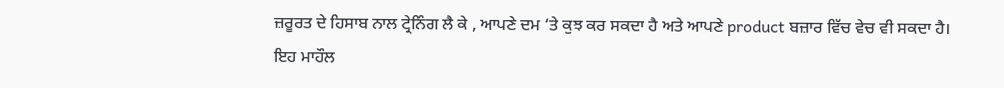ਜ਼ਰੂਰਤ ਦੇ ਹਿਸਾਬ ਨਾਲ ਟ੍ਰੇਨਿੰਗ ਲੈ ਕੇ , ਆਪਣੇ ਦਮ ‘ਤੇ ਕੁਝ ਕਰ ਸਕਦਾ ਹੈ ਅਤੇ ਆਪਣੇ product ਬਜ਼ਾਰ ਵਿੱਚ ਵੇਚ ਵੀ ਸਕਦਾ ਹੈ। ਇਹ ਮਾਹੌਲ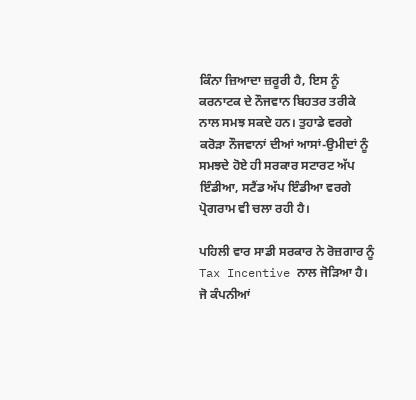ਕਿੰਨਾ ਜ਼ਿਆਦਾ ਜ਼ਰੂਰੀ ਹੈ, ਇਸ ਨੂੰ ਕਰਨਾਟਕ ਦੇ ਨੌਜਵਾਨ ਬਿਹਤਰ ਤਰੀਕੇ ਨਾਲ ਸਮਝ ਸਕਦੇ ਹਨ। ਤੁਹਾਡੇ ਵਰਗੇ ਕਰੋੜਾ ਨੌਜਵਾਨਾਂ ਦੀਆਂ ਆਸਾਂ-ਉਮੀਦਾਂ ਨੂੰ ਸਮਝਦੇ ਹੋਏ ਹੀ ਸਰਕਾਰ ਸਟਾਰਟ ਅੱਪ ਇੰਡੀਆ, ਸਟੈਂਡ ਅੱਪ ਇੰਡੀਆ ਵਰਗੇ ਪ੍ਰੋਗਰਾਮ ਵੀ ਚਲਾ ਰਹੀ ਹੈ।

ਪਹਿਲੀ ਵਾਰ ਸਾਡੀ ਸਰਕਾਰ ਨੇ ਰੋਜ਼ਗਾਰ ਨੂੰ Tax Incentive ਨਾਲ ਜੋੜਿਆ ਹੈ। ਜੋ ਕੰਪਨੀਆਂ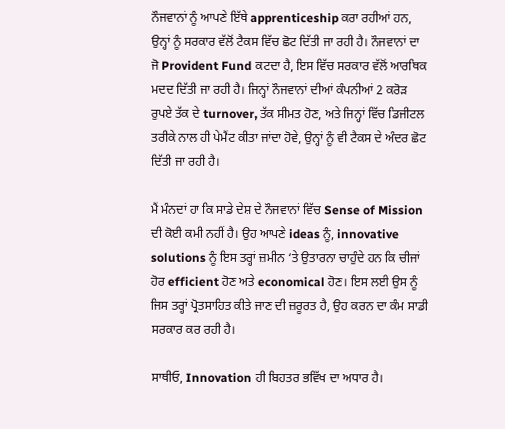ਨੌਜਵਾਨਾਂ ਨੂੰ ਆਪਣੇ ਇੱਥੇ apprenticeship ਕਰਾ ਰਹੀਆਂ ਹਨ, ਉਨ੍ਹਾਂ ਨੂੰ ਸਰਕਾਰ ਵੱਲੋਂ ਟੈਕਸ ਵਿੱਚ ਛੋਟ ਦਿੱਤੀ ਜਾ ਰਹੀ ਹੈ। ਨੌਜਵਾਨਾਂ ਦਾ ਜੋ Provident Fund ਕਟਦਾ ਹੈ, ਇਸ ਵਿੱਚ ਸਰਕਾਰ ਵੱਲੋਂ ਆਰਥਿਕ ਮਦਦ ਦਿੱਤੀ ਜਾ ਰਹੀ ਹੈ। ਜਿਨ੍ਹਾਂ ਨੌਜਵਾਨਾਂ ਦੀਆਂ ਕੰਪਨੀਆਂ 2 ਕਰੋੜ ਰੁਪਏ ਤੱਕ ਦੇ turnover, ਤੱਕ ਸੀਮਤ ਹੋਣ, ਅਤੇ ਜਿਨ੍ਹਾਂ ਵਿੱਚ ਡਿਜੀਟਲ ਤਰੀਕੇ ਨਾਲ ਹੀ ਪੇਮੈਂਟ ਕੀਤਾ ਜਾਂਦਾ ਹੋਵੇ, ਉਨ੍ਹਾਂ ਨੂੰ ਵੀ ਟੈਕਸ ਦੇ ਅੰਦਰ ਛੋਟ ਦਿੱਤੀ ਜਾ ਰਹੀ ਹੈ।

ਮੈਂ ਮੰਨਦਾਂ ਹਾ ਕਿ ਸਾਡੇ ਦੇਸ਼ ਦੇ ਨੌਜਵਾਨਾਂ ਵਿੱਚ Sense of Mission ਦੀ ਕੋਈ ਕਮੀ ਨਹੀਂ ਹੈ। ਉਹ ਆਪਣੇ ideas ਨੂੰ, innovative solutions ਨੂੰ ਇਸ ਤਰ੍ਹਾਂ ਜ਼ਮੀਨ ‘ਤੇ ਉਤਾਰਨਾ ਚਾਹੁੰਦੇ ਹਨ ਕਿ ਚੀਜਾਂ ਹੋਰ efficient ਹੋਣ ਅਤੇ economical ਹੋਣ। ਇਸ ਲਈ ਉਸ ਨੂੰ ਜਿਸ ਤਰ੍ਹਾਂ ਪ੍ਰੋਤਸਾਹਿਤ ਕੀਤੇ ਜਾਣ ਦੀ ਜ਼ਰੂਰਤ ਹੈ, ਉਹ ਕਰਨ ਦਾ ਕੰਮ ਸਾਡੀ ਸਰਕਾਰ ਕਰ ਰਹੀ ਹੈ।

ਸਾਥੀਓ, Innovation ਹੀ ਬਿਹਤਰ ਭਵਿੱਖ ਦਾ ਅਧਾਰ ਹੈ।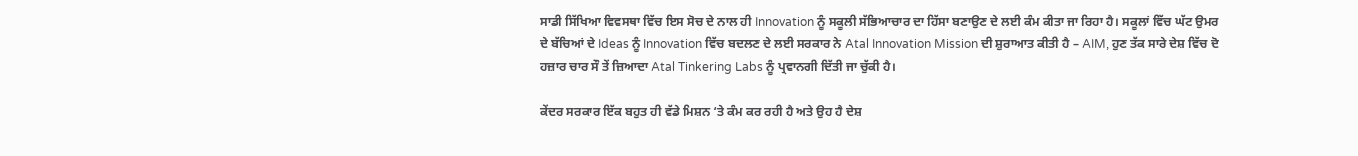ਸਾਡੀ ਸਿੱਖਿਆ ਵਿਵਸਥਾ ਵਿੱਚ ਇਸ ਸੋਚ ਦੇ ਨਾਲ ਹੀ Innovation ਨੂੰ ਸਕੂਲੀ ਸੱਭਿਆਚਾਰ ਦਾ ਹਿੱਸਾ ਬਣਾਉਣ ਦੇ ਲਈ ਕੰਮ ਕੀਤਾ ਜਾ ਰਿਹਾ ਹੈ। ਸਕੂਲਾਂ ਵਿੱਚ ਘੱਟ ਉਮਰ ਦੇ ਬੱਚਿਆਂ ਦੇ Ideas ਨੂੰ Innovation ਵਿੱਚ ਬਦਲਣ ਦੇ ਲਈ ਸਰਕਾਰ ਨੇ Atal Innovation Mission ਦੀ ਸ਼ੁਰਾਆਤ ਕੀਤੀ ਹੈ – AIM, ਹੁਣ ਤੱਕ ਸਾਰੇ ਦੇਸ਼ ਵਿੱਚ ਦੋ ਹਜ਼ਾਰ ਚਾਰ ਸੌ ਤੇਂ ਜ਼ਿਆਦਾ Atal Tinkering Labs ਨੂੰ ਪ੍ਰਵਾਨਗੀ ਦਿੱਤੀ ਜਾ ਚੁੱਕੀ ਹੈ।

ਕੇਂਦਰ ਸਰਕਾਰ ਇੱਕ ਬਹੁਤ ਹੀ ਵੱਡੇ ਮਿਸ਼ਨ ‘ਤੇ ਕੰਮ ਕਰ ਰਹੀ ਹੈ ਅਤੇ ਉਹ ਹੈ ਦੇਸ਼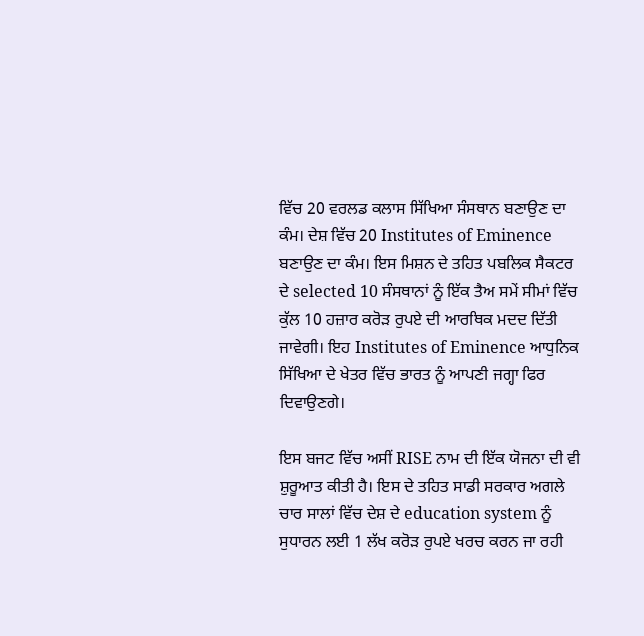ਵਿੱਚ 20 ਵਰਲਡ ਕਲਾਸ ਸਿੱਖਿਆ ਸੰਸਥਾਨ ਬਣਾਉਣ ਦਾ ਕੰਮ। ਦੇਸ਼ ਵਿੱਚ 20 Institutes of Eminence ਬਣਾਉਣ ਦਾ ਕੰਮ। ਇਸ ਮਿਸ਼ਨ ਦੇ ਤਹਿਤ ਪਬਲਿਕ ਸੈਕਟਰ ਦੇ selected 10 ਸੰਸਥਾਨਾਂ ਨੂੰ ਇੱਕ ਤੈਅ ਸਮੇਂ ਸੀਮਾਂ ਵਿੱਚ ਕੁੱਲ 10 ਹਜ਼ਾਰ ਕਰੋੜ ਰੁਪਏ ਦੀ ਆਰਥਿਕ ਮਦਦ ਦਿੱਤੀ ਜਾਵੇਗੀ। ਇਹ Institutes of Eminence ਆਧੁਨਿਕ ਸਿੱਖਿਆ ਦੇ ਖੇਤਰ ਵਿੱਚ ਭਾਰਤ ਨੂੰ ਆਪਣੀ ਜਗ੍ਹਾ ਫਿਰ ਦਿਵਾਉਣਗੇ।

ਇਸ ਬਜਟ ਵਿੱਚ ਅਸੀਂ RISE ਨਾਮ ਦੀ ਇੱਕ ਯੋਜਨਾ ਦੀ ਵੀ ਸ਼ੁਰੂਆਤ ਕੀਤੀ ਹੈ। ਇਸ ਦੇ ਤਹਿਤ ਸਾਡੀ ਸਰਕਾਰ ਅਗਲੇ ਚਾਰ ਸਾਲਾਂ ਵਿੱਚ ਦੇਸ਼ ਦੇ education system ਨੂੰ ਸੁਧਾਰਨ ਲਈ 1 ਲੱਖ ਕਰੋੜ ਰੁਪਏ ਖਰਚ ਕਰਨ ਜਾ ਰਹੀ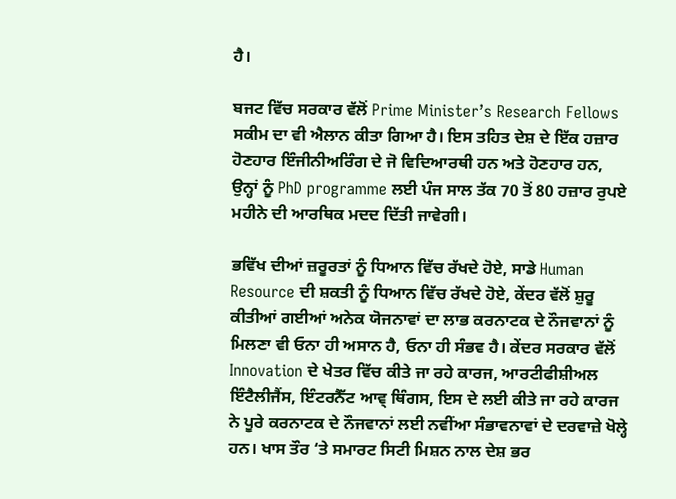ਹੈ।

ਬਜਟ ਵਿੱਚ ਸਰਕਾਰ ਵੱਲੋਂ Prime Minister’s Research Fellows ਸਕੀਮ ਦਾ ਵੀ ਐਲਾਨ ਕੀਤਾ ਗਿਆ ਹੈ। ਇਸ ਤਹਿਤ ਦੇਸ਼ ਦੇ ਇੱਕ ਹਜ਼ਾਰ ਹੋਣਹਾਰ ਇੰਜੀਨੀਅਰਿੰਗ ਦੇ ਜੋ ਵਿਦਿਆਰਥੀ ਹਨ ਅਤੇ ਹੋਣਹਾਰ ਹਨ, ਉਨ੍ਹਾਂ ਨੂੰ PhD programme ਲਈ ਪੰਜ ਸਾਲ ਤੱਕ 70 ਤੋਂ 80 ਹਜ਼ਾਰ ਰੁਪਏ ਮਹੀਨੇ ਦੀ ਆਰਥਿਕ ਮਦਦ ਦਿੱਤੀ ਜਾਵੇਗੀ।

ਭਵਿੱਖ ਦੀਆਂ ਜ਼ਰੂਰਤਾਂ ਨੂੰ ਧਿਆਨ ਵਿੱਚ ਰੱਖਦੇ ਹੋਏ, ਸਾਡੇ Human Resource ਦੀ ਸ਼ਕਤੀ ਨੂੰ ਧਿਆਨ ਵਿੱਚ ਰੱਖਦੇ ਹੋਏ, ਕੇਂਦਰ ਵੱਲੋਂ ਸ਼ੁਰੂ ਕੀਤੀਆਂ ਗਈਆਂ ਅਨੇਕ ਯੋਜਨਾਵਾਂ ਦਾ ਲਾਭ ਕਰਨਾਟਕ ਦੇ ਨੌਜਵਾਨਾਂ ਨੂੰ ਮਿਲਣਾ ਵੀ ਓਨਾ ਹੀ ਅਸਾਨ ਹੈ, ਓਨਾ ਹੀ ਸੰਭਵ ਹੈ। ਕੇਂਦਰ ਸਰਕਾਰ ਵੱਲੋਂ Innovation ਦੇ ਖੇਤਰ ਵਿੱਚ ਕੀਤੇ ਜਾ ਰਹੇ ਕਾਰਜ, ਆਰਟੀਫੀਸ਼ੀਅਲ ਇੰਟੈਲੀਜੈਂਸ, ਇੰਟਰਨੈੱਟ ਆਵ੍ ਥਿੰਗਸ, ਇਸ ਦੇ ਲਈ ਕੀਤੇ ਜਾ ਰਹੇ ਕਾਰਜ ਨੇ ਪੂਰੇ ਕਰਨਾਟਕ ਦੇ ਨੌਜਵਾਨਾਂ ਲਈ ਨਵੀਂਆ ਸੰਭਾਵਨਾਵਾਂ ਦੇ ਦਰਵਾਜ਼ੇ ਖੋਲ੍ਹੇ ਹਨ। ਖਾਸ ਤੌਰ ‘ਤੇ ਸਮਾਰਟ ਸਿਟੀ ਮਿਸ਼ਨ ਨਾਲ ਦੇਸ਼ ਭਰ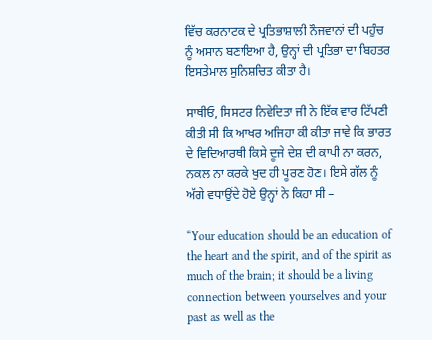ਵਿੱਚ ਕਰਨਾਟਕ ਦੇ ਪ੍ਰਤਿਭਾਸ਼ਾਲੀ ਨੌਜਵਾਨਾਂ ਦੀ ਪਹੁੰਚ ਨੂੰ ਅਸਾਨ ਬਣਾਇਆ ਹੈ, ਉਨ੍ਹਾਂ ਦੀ ਪ੍ਰਤਿਭਾ ਦਾ ਬਿਹਤਰ ਇਸਤੇਮਾਲ ਸੁਨਿਸ਼ਚਿਤ ਕੀਤਾ ਹੈ।

ਸਾਥੀਓ, ਸਿਸਟਰ ਨਿਵੇਦਿਤਾ ਜੀ ਨੇ ਇੱਕ ਵਾਰ ਟਿੱਪਣੀ ਕੀਤੀ ਸੀ ਕਿ ਆਖਰ ਅਜਿਹਾ ਕੀ ਕੀਤਾ ਜਾਵੇ ਕਿ ਭਾਰਤ ਦੇ ਵਿਦਿਆਰਥੀ ਕਿਸੇ ਦੂਜੇ ਦੇਸ਼ ਦੀ ਕਾਪੀ ਨਾ ਕਰਨ, ਨਕਲ ਨਾ ਕਰਕੇ ਖੁਦ ਹੀ ਪੂਰਣ ਹੋਣ। ਇਸੇ ਗੱਲ ਨੂੰ ਅੱਗੇ ਵਧਾਉਂਦੇ ਹੋਏ ਉਨ੍ਹਾਂ ਨੇ ਕਿਹਾ ਸੀ –

“Your education should be an education of the heart and the spirit, and of the spirit as much of the brain; it should be a living connection between yourselves and your past as well as the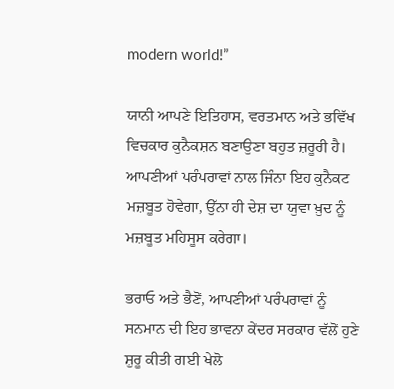modern world!”

ਯਾਨੀ ਆਪਣੇ ਇਤਿਹਾਸ, ਵਰਤਮਾਨ ਅਤੇ ਭਵਿੱਖ ਵਿਚਕਾਰ ਕੁਨੈਕਸ਼ਨ ਬਣਾਉਣਾ ਬਹੁਤ ਜ਼ਰੂਰੀ ਹੈ। ਆਪਣੀਆਂ ਪਰੰਪਰਾਵਾਂ ਨਾਲ ਜਿੰਨਾ ਇਹ ਕੁਨੈਕਟ ਮਜ਼ਬੂਤ ਹੋਵੇਗਾ, ਉੱਨਾ ਹੀ ਦੇਸ਼ ਦਾ ਯੁਵਾ ਖ਼ੁਦ ਨੂੰ ਮਜ਼ਬੂਤ ਮਹਿਸੂਸ ਕਰੇਗਾ।

ਭਰਾਓ ਅਤੇ ਭੈਣੋਂ, ਆਪਣੀਆਂ ਪਰੰਪਰਾਵਾਂ ਨੂੰ ਸਨਮਾਨ ਦੀ ਇਹ ਭਾਵਨਾ ਕੇਂਦਰ ਸਰਕਾਰ ਵੱਲੋਂ ਹੁਣੇ ਸ਼ੁਰੂ ਕੀਤੀ ਗਈ ਖੇਲੋ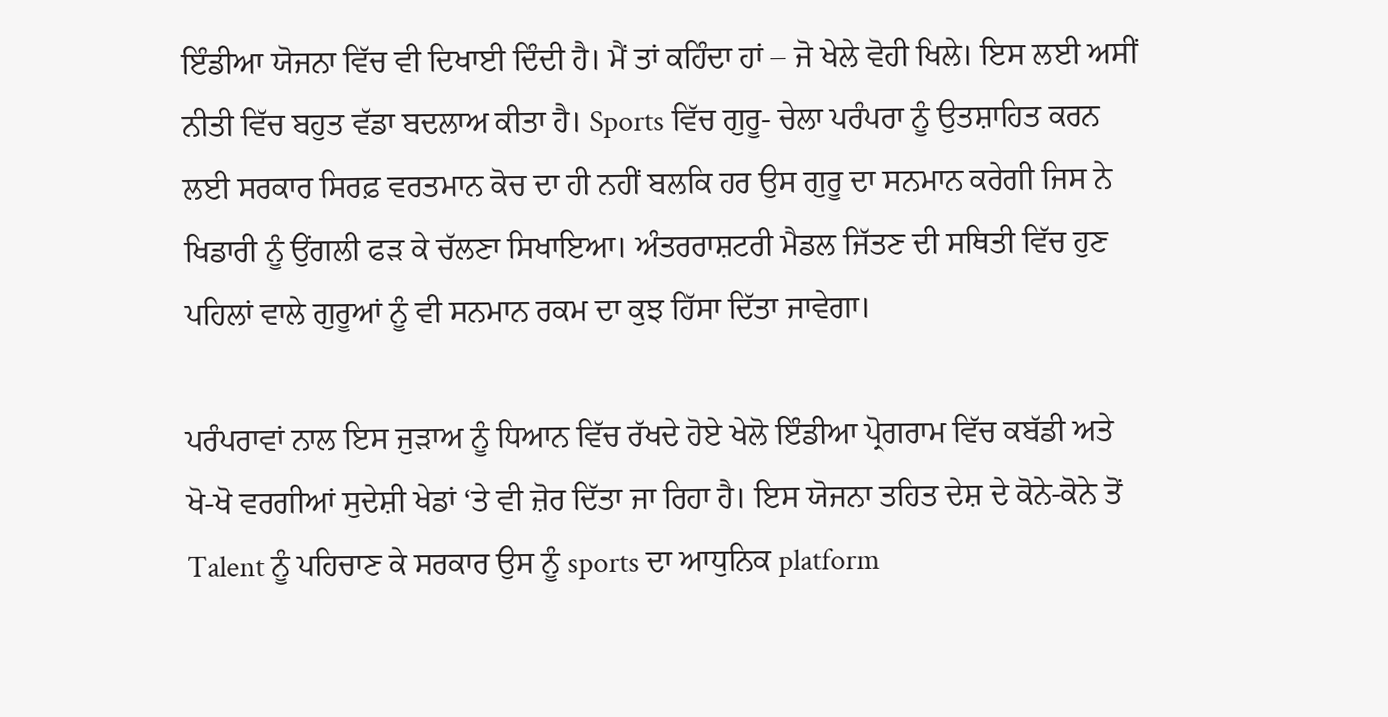ਇੰਡੀਆ ਯੋਜਨਾ ਵਿੱਚ ਵੀ ਦਿਖਾਈ ਦਿੰਦੀ ਹੈ। ਮੈਂ ਤਾਂ ਕਹਿੰਦਾ ਹਾਂ – ਜੋ ਖੇਲੇ ਵੋਹੀ ਖਿਲੇ। ਇਸ ਲਈ ਅਸੀਂ ਨੀਤੀ ਵਿੱਚ ਬਹੁਤ ਵੱਡਾ ਬਦਲਾਅ ਕੀਤਾ ਹੈ। Sports ਵਿੱਚ ਗੁਰੂ- ਚੇਲਾ ਪਰੰਪਰਾ ਨੂੰ ਉਤਸ਼ਾਹਿਤ ਕਰਨ ਲਈ ਸਰਕਾਰ ਸਿਰਫ਼ ਵਰਤਮਾਨ ਕੋਚ ਦਾ ਹੀ ਨਹੀਂ ਬਲਕਿ ਹਰ ਉਸ ਗੁਰੂ ਦਾ ਸਨਮਾਨ ਕਰੇਗੀ ਜਿਸ ਨੇ ਖਿਡਾਰੀ ਨੂੰ ਉਂਗਲੀ ਫੜ ਕੇ ਚੱਲਣਾ ਸਿਖਾਇਆ। ਅੰਤਰਰਾਸ਼ਟਰੀ ਮੈਡਲ ਜਿੱਤਣ ਦੀ ਸਥਿਤੀ ਵਿੱਚ ਹੁਣ ਪਹਿਲਾਂ ਵਾਲੇ ਗੁਰੂਆਂ ਨੂੰ ਵੀ ਸਨਮਾਨ ਰਕਮ ਦਾ ਕੁਝ ਹਿੱਸਾ ਦਿੱਤਾ ਜਾਵੇਗਾ।

ਪਰੰਪਰਾਵਾਂ ਨਾਲ ਇਸ ਜੁੜਾਅ ਨੂੰ ਧਿਆਨ ਵਿੱਚ ਰੱਖਦੇ ਹੋਏ ਖੇਲੋ ਇੰਡੀਆ ਪ੍ਰੋਗਰਾਮ ਵਿੱਚ ਕਬੱਡੀ ਅਤੇ ਖੋ-ਖੋ ਵਰਗੀਆਂ ਸੁਦੇਸ਼ੀ ਖੇਡਾਂ ‘ਤੇ ਵੀ ਜ਼ੋਰ ਦਿੱਤਾ ਜਾ ਰਿਹਾ ਹੈ। ਇਸ ਯੋਜਨਾ ਤਹਿਤ ਦੇਸ਼ ਦੇ ਕੋਨੇ-ਕੋਨੇ ਤੋਂ Talent ਨੂੰ ਪਹਿਚਾਣ ਕੇ ਸਰਕਾਰ ਉਸ ਨੂੰ sports ਦਾ ਆਧੁਨਿਕ platform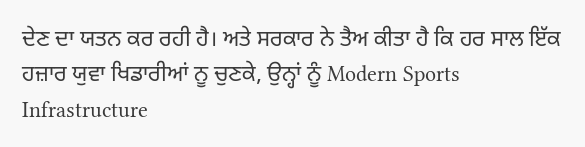ਦੇਣ ਦਾ ਯਤਨ ਕਰ ਰਹੀ ਹੈ। ਅਤੇ ਸਰਕਾਰ ਨੇ ਤੈਅ ਕੀਤਾ ਹੈ ਕਿ ਹਰ ਸਾਲ ਇੱਕ ਹਜ਼ਾਰ ਯੁਵਾ ਖਿਡਾਰੀਆਂ ਨੂ ਚੁਣਕੇ, ਉਨ੍ਹਾਂ ਨੂੰ Modern Sports Infrastructure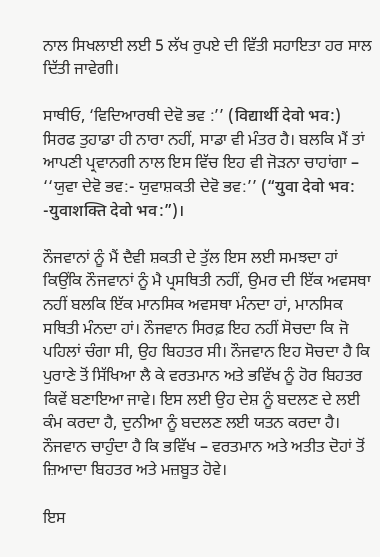ਨਾਲ ਸਿਖਲਾਈ ਲਈ 5 ਲੱਖ ਰੁਪਏ ਦੀ ਵਿੱਤੀ ਸਹਾਇਤਾ ਹਰ ਸਾਲ ਦਿੱਤੀ ਜਾਵੇਗੀ।

ਸਾਥੀਓ, ‘ਵਿਦਿਆਰਥੀ ਦੇਵੋ ਭਵ :’’ (विद्यार्थी देवो भव:) ਸਿਰਫ ਤੁਹਾਡਾ ਹੀ ਨਾਰਾ ਨਹੀਂ, ਸਾਡਾ ਵੀ ਮੰਤਰ ਹੈ। ਬਲਕਿ ਮੈਂ ਤਾਂ ਆਪਣੀ ਪ੍ਰਵਾਨਗੀ ਨਾਲ ਇਸ ਵਿੱਚ ਇਹ ਵੀ ਜੋੜਨਾ ਚਾਹਾਂਗਾ – ‘‘ਯੁਵਾ ਦੇਵੋ ਭਵ:- ਯੁਵਾਸ਼ਕਤੀ ਦੇਵੋ ਭਵ:’’ (“युवा देवो भव: -युवाशक्ति देवो भव:”)।

ਨੌਜਵਾਨਾਂ ਨੂੰ ਮੈਂ ਦੈਵੀ ਸ਼ਕਤੀ ਦੇ ਤੁੱਲ ਇਸ ਲਈ ਸਮਝਦਾ ਹਾਂ ਕਿਉਂਕਿ ਨੌਜਵਾਨਾਂ ਨੂੰ ਮੈ ਪ੍ਰਸਥਿਤੀ ਨਹੀਂ, ਉਮਰ ਦੀ ਇੱਕ ਅਵਸਥਾ ਨਹੀਂ ਬਲਕਿ ਇੱਕ ਮਾਨਸਿਕ ਅਵਸਥਾ ਮੰਨਦਾ ਹਾਂ, ਮਾਨਸਿਕ ਸਥਿਤੀ ਮੰਨਦਾ ਹਾਂ। ਨੌਜਵਾਨ ਸਿਰਫ਼ ਇਹ ਨਹੀਂ ਸੋਚਦਾ ਕਿ ਜੋ ਪਹਿਲਾਂ ਚੰਗਾ ਸੀ, ਉਹ ਬਿਹਤਰ ਸੀ। ਨੌਜਵਾਨ ਇਹ ਸੋਚਦਾ ਹੈ ਕਿ ਪੁਰਾਣੇ ਤੋਂ ਸਿੱਖਿਆ ਲੈ ਕੇ ਵਰਤਮਾਨ ਅਤੇ ਭਵਿੱਖ ਨੂੰ ਹੋਰ ਬਿਹਤਰ ਕਿਵੇਂ ਬਣਾਇਆ ਜਾਵੇ। ਇਸ ਲਈ ਉਹ ਦੇਸ਼ ਨੂੰ ਬਦਲਣ ਦੇ ਲਈ ਕੰਮ ਕਰਦਾ ਹੈ, ਦੁਨੀਆ ਨੂੰ ਬਦਲਣ ਲਈ ਯਤਨ ਕਰਦਾ ਹੈ। ਨੌਜਵਾਨ ਚਾਹੁੰਦਾ ਹੈ ਕਿ ਭਵਿੱਖ – ਵਰਤਮਾਨ ਅਤੇ ਅਤੀਤ ਦੋਹਾਂ ਤੋਂ ਜ਼ਿਆਦਾ ਬਿਹਤਰ ਅਤੇ ਮਜ਼ਬੂਤ ਹੋਵੇ।

ਇਸ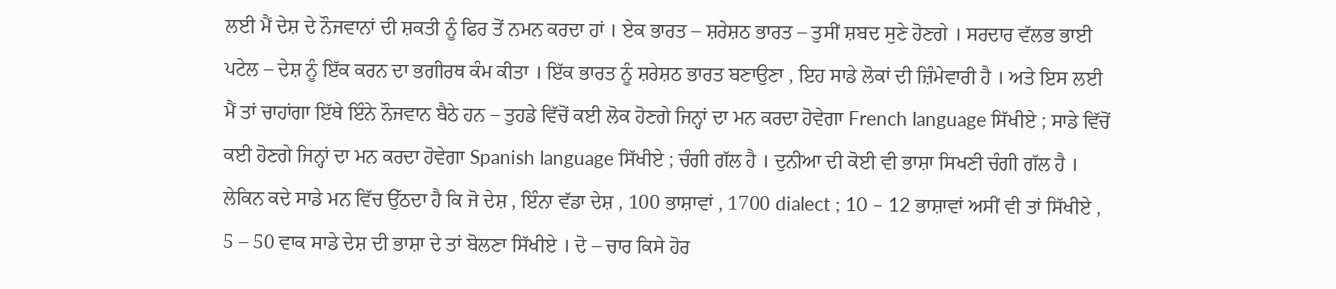ਲਈ ਮੈਂ ਦੇਸ਼ ਦੇ ਨੌਜਵਾਨਾਂ ਦੀ ਸ਼ਕਤੀ ਨੂੰ ਫਿਰ ਤੋਂ ਨਮਨ ਕਰਦਾ ਹਾਂ । ਏਕ ਭਾਰਤ – ਸ਼ਰੇਸ਼ਠ ਭਾਰਤ – ਤੁਸੀਂ ਸ਼ਬਦ ਸੁਣੇ ਹੋਣਗੇ । ਸਰਦਾਰ ਵੱਲਭ ਭਾਈ ਪਟੇਲ – ਦੇਸ਼ ਨੂੰ ਇੱਕ ਕਰਨ ਦਾ ਭਗੀਰਥ ਕੰਮ ਕੀਤਾ । ਇੱਕ ਭਾਰਤ ਨੂੰ ਸ਼ਰੇਸ਼ਠ ਭਾਰਤ ਬਣਾਉਣਾ , ਇਹ ਸਾਡੇ ਲੋਕਾਂ ਦੀ ਜ਼ਿੰਮੇਵਾਰੀ ਹੈ । ਅਤੇ ਇਸ ਲਈ ਮੈਂ ਤਾਂ ਚਾਹਾਂਗਾ ਇੱਥੇ ਇੰਨੇ ਨੌਜਵਾਨ ਬੈਠੇ ਹਨ – ਤੁਹਡੇ ਵਿੱਚੋਂ ਕਈ ਲੋਕ ਹੋਣਗੇ ਜਿਨ੍ਹਾਂ ਦਾ ਮਨ ਕਰਦਾ ਹੋਵੇਗਾ French language ਸਿੱਖੀਏ ; ਸਾਡੇ ਵਿੱਚੋਂ ਕਈ ਹੋਣਗੇ ਜਿਨ੍ਹਾਂ ਦਾ ਮਨ ਕਰਦਾ ਹੋਵੇਗਾ Spanish language ਸਿੱਖੀਏ ; ਚੰਗੀ ਗੱਲ ਹੈ । ਦੁਨੀਆ ਦੀ ਕੋਈ ਵੀ ਭਾਸ਼ਾ ਸਿਖਣੀ ਚੰਗੀ ਗੱਲ ਹੈ । ਲੇਕਿਨ ਕਦੇ ਸਾਡੇ ਮਨ ਵਿੱਚ ਉੱਠਦਾ ਹੈ ਕਿ ਜੋ ਦੇਸ਼ , ਇੰਨਾ ਵੱਡਾ ਦੇਸ਼ , 100 ਭਾਸ਼ਾਵਾਂ , 1700 dialect ; 10 – 12 ਭਾਸ਼ਾਵਾਂ ਅਸੀਂ ਵੀ ਤਾਂ ਸਿੱਖੀਏ , 5 – 50 ਵਾਕ ਸਾਡੇ ਦੇਸ਼ ਦੀ ਭਾਸ਼ਾ ਦੇ ਤਾਂ ਬੋਲਣਾ ਸਿੱਖੀਏ । ਦੋ – ਚਾਰ ਕਿਸੇ ਹੋਰ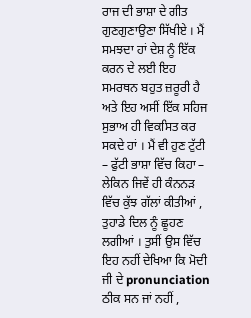ਰਾਜ ਦੀ ਭਾਸ਼ਾ ਦੇ ਗੀਤ ਗੁਣਗੁਣਾਉਣਾ ਸਿੱਖੀਏ । ਮੈਂ ਸਮਝਦਾ ਹਾਂ ਦੇਸ਼ ਨੂੰ ਇੱਕ ਕਰਨ ਦੇ ਲਈ ਇਹ ਸਮਰਥਨ ਬਹੁਤ ਜ਼ਰੂਰੀ ਹੈ ਅਤੇ ਇਹ ਅਸੀਂ ਇੱਕ ਸਹਿਜ ਸੁਭਾਅ ਹੀ ਵਿਕਸਿਤ ਕਰ ਸਕਦੇ ਹਾਂ । ਮੈਂ ਵੀ ਹੁਣ ਟੁੱਟੀ – ਫੁੱਟੀ ਭਾਸ਼ਾ ਵਿੱਚ ਕਿਹਾ – ਲੇਕਿਨ ਜਿਵੇਂ ਹੀ ਕੰਨਨੜ ਵਿੱਚ ਕੁੱਝ ਗੱਲਾਂ ਕੀਤੀਆਂ , ਤੁਹਾਡੇ ਦਿਲ ਨੂੰ ਛੂਹਣ ਲਗੀਆਂ । ਤੁਸੀਂ ਉਸ ਵਿੱਚ ਇਹ ਨਹੀਂ ਦੇਖਿਆ ਕਿ ਮੋਦੀ ਜੀ ਦੇ pronunciation ਠੀਕ ਸਨ ਜਾਂ ਨਹੀਂ ,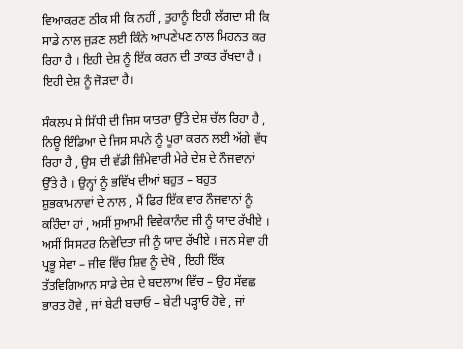ਵਿਆਕਰਣ ਠੀਕ ਸੀ ਕਿ ਨਹੀਂ , ਤੁਹਾਨੂੰ ਇਹੀ ਲੱਗਦਾ ਸੀ ਕਿ ਸਾਡੇ ਨਾਲ ਜੁੜਣ ਲਈ ਕਿੰਨੇ ਆਪਣੇਪਣ ਨਾਲ ਮਿਹਨਤ ਕਰ ਰਿਹਾ ਹੈ । ਇਹੀ ਦੇਸ਼ ਨੂੰ ਇੱਕ ਕਰਨ ਦੀ ਤਾਕਤ ਰੱਖਦਾ ਹੈ । ਇਹੀ ਦੇਸ਼ ਨੂੰ ਜੋੜਦਾ ਹੈ।

ਸੰਕਲਪ ਸੇ ਸਿੱਧੀ ਦੀ ਜਿਸ ਯਾਤਰਾ ਉੱਤੇ ਦੇਸ਼ ਚੱਲ ਰਿਹਾ ਹੈ , ਨਿਊ ਇੰਡਿਆ ਦੇ ਜਿਸ ਸਪਨੇ ਨੂੰ ਪੂਰਾ ਕਰਨ ਲਈ ਅੱਗੇ ਵੱਧ ਰਿਹਾ ਹੈ , ਉਸ ਦੀ ਵੱਡੀ ਜ਼ਿੰਮੇਵਾਰੀ ਮੇਰੇ ਦੇਸ਼ ਦੇ ਨੌਜਵਾਨਾਂ ਉੱਤੇ ਹੈ । ਉਨ੍ਹਾਂ ਨੂੰ ਭਵਿੱਖ ਦੀਆਂ ਬਹੁਤ – ਬਹੁਤ ਸ਼ੁਭਕਾਮਨਾਵਾਂ ਦੇ ਨਾਲ , ਮੈਂ ਫਿਰ ਇੱਕ ਵਾਰ ਨੌਜਵਾਨਾਂ ਨੂੰ ਕਹਿੰਦਾ ਹਾਂ , ਅਸੀਂ ਸੁਆਮੀ ਵਿਵੇਕਾਨੰਦ ਜੀ ਨੂੰ ਯਾਦ ਰੱਖੀਏ । ਅਸੀਂ ਸਿਸਟਰ ਨਿਵੇਦਿਤਾ ਜੀ ਨੂੰ ਯਾਦ ਰੱਖੀਏ । ਜਨ ਸੇਵਾ ਹੀ ਪ੍ਰਭੂ ਸੇਵਾ – ਜੀਵ ਵਿੱਚ ਸ਼ਿਵ ਨੂੰ ਦੇਖੋ , ਇਹੀ ਇੱਕ ਤੱਤਵਿਗਿਆਨ ਸਾਡੇ ਦੇਸ਼ ਦੇ ਬਦਲਾਅ ਵਿੱਚ – ਉਹ ਸੱਵਛ ਭਾਰਤ ਹੋਵੇ , ਜਾਂ ਬੇਟੀ ਬਚਾਓ – ਬੇਟੀ ਪੜ੍ਹਾਓ ਹੋਵੇ , ਜਾਂ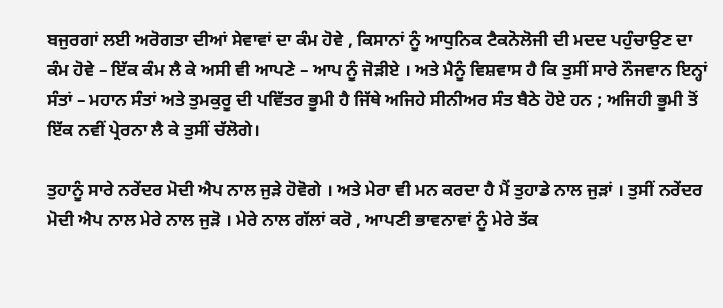ਬਜੁਰਗਾਂ ਲਈ ਅਰੋਗਤਾ ਦੀਆਂ ਸੇਵਾਵਾਂ ਦਾ ਕੰਮ ਹੋਵੇ , ਕਿਸਾਨਾਂ ਨੂੰ ਆਧੁਨਿਕ ਟੈਕਨੋਲੋਜੀ ਦੀ ਮਦਦ ਪਹੁੰਚਾਉਣ ਦਾ ਕੰਮ ਹੋਵੇ – ਇੱਕ ਕੰਮ ਲੈ ਕੇ ਅਸੀ ਵੀ ਆਪਣੇ – ਆਪ ਨੂੰ ਜੋੜੀਏ । ਅਤੇ ਮੈਨੂੰ ਵਿਸ਼ਵਾਸ ਹੈ ਕਿ ਤੁਸੀਂ ਸਾਰੇ ਨੌਜਵਾਨ ਇਨ੍ਹਾਂ ਸੰਤਾਂ – ਮਹਾਨ ਸੰਤਾਂ ਅਤੇ ਤੁਮਕੁਰੂ ਦੀ ਪਵਿੱਤਰ ਭੂਮੀ ਹੈ ਜਿੱਥੇ ਅਜਿਹੇ ਸੀਨੀਅਰ ਸੰਤ ਬੈਠੇ ਹੋਏ ਹਨ ; ਅਜਿਹੀ ਭੂਮੀ ਤੋਂ ਇੱਕ ਨਵੀਂ ਪ੍ਰੇਰਨਾ ਲੈ ਕੇ ਤੁਸੀਂ ਚੱਲੋਗੇ।

ਤੁਹਾਨੂੰ ਸਾਰੇ ਨਰੇਂਦਰ ਮੋਦੀ ਐਪ ਨਾਲ ਜੁੜੇ ਹੋਵੋਗੇ । ਅਤੇ ਮੇਰਾ ਵੀ ਮਨ ਕਰਦਾ ਹੈ ਮੈਂ ਤੁਹਾਡੇ ਨਾਲ ਜੁੜਾਂ । ਤੁਸੀਂ ਨਰੇਂਦਰ ਮੋਦੀ ਐਪ ਨਾਲ ਮੇਰੇ ਨਾਲ ਜੁੜੋ । ਮੇਰੇ ਨਾਲ ਗੱਲਾਂ ਕਰੋ , ਆਪਣੀ ਭਾਵਨਾਵਾਂ ਨੂੰ ਮੇਰੇ ਤੱਕ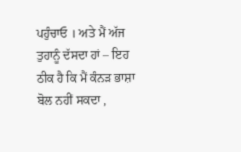ਪਹੁੰਚਾਓ । ਅਤੇ ਮੈਂ ਅੱਜ ਤੁਹਾਨੂੰ ਦੱਸਦਾ ਹਾਂ – ਇਹ ਠੀਕ ਹੈ ਕਿ ਮੈਂ ਕੰਨੜ ਭਾਸ਼ਾ ਬੋਲ ਨਹੀਂ ਸਕਦਾ ,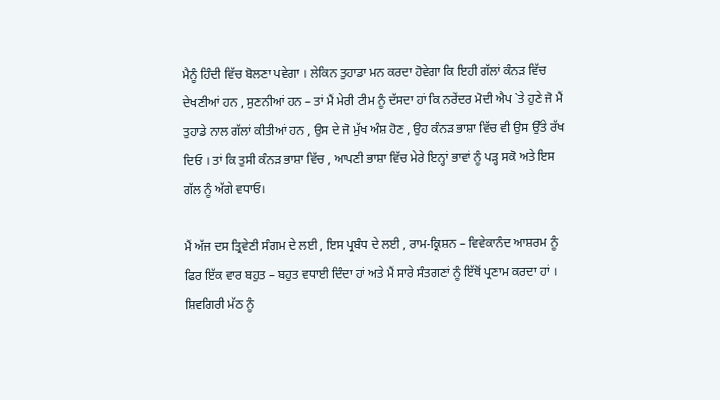ਮੈਨੂੰ ਹਿੰਦੀ ਵਿੱਚ ਬੋਲਣਾ ਪਵੇਗਾ । ਲੇਕਿਨ ਤੁਹਾਡਾ ਮਨ ਕਰਦਾ ਹੋਵੇਗਾ ਕਿ ਇਹੀ ਗੱਲਾਂ ਕੰਨੜ ਵਿੱਚ ਦੇਖਣੀਆਂ ਹਨ , ਸੁਣਨੀਆਂ ਹਨ – ਤਾਂ ਮੈਂ ਮੇਰੀ ਟੀਮ ਨੂੰ ਦੱਸਦਾ ਹਾਂ ਕਿ ਨਰੇਂਦਰ ਮੋਦੀ ਐਪ `ਤੇ ਹੁਣੇ ਜੋ ਮੈਂ ਤੁਹਾਡੇ ਨਾਲ ਗੱਲਾਂ ਕੀਤੀਆਂ ਹਨ , ਉਸ ਦੇ ਜੋ ਮੁੱਖ ਅੰਸ਼ ਹੋਣ , ਉਹ ਕੰਨੜ ਭਾਸ਼ਾ ਵਿੱਚ ਵੀ ਉਸ ਉੱਤੇ ਰੱਖ ਦਿਓ । ਤਾਂ ਕਿ ਤੁਸੀ ਕੰਨੜ ਭਾਸ਼ਾ ਵਿੱਚ , ਆਪਣੀ ਭਾਸ਼ਾ ਵਿੱਚ ਮੇਰੇ ਇਨ੍ਹਾਂ ਭਾਵਾਂ ਨੂੰ ਪੜ੍ਹ ਸਕੋ ਅਤੇ ਇਸ ਗੱਲ ਨੂੰ ਅੱਗੇ ਵਧਾਓ।

ਮੈਂ ਅੱਜ ਦਸ ਤ੍ਰਿਵੇਣੀ ਸੰਗਮ ਦੇ ਲਈ , ਇਸ ਪ੍ਰਬੰਧ ਦੇ ਲਈ , ਰਾਮ-ਕ੍ਰਿਸ਼ਨ – ਵਿਵੇਕਾਨੰਦ ਆਸ਼ਰਮ ਨੂੰ ਫਿਰ ਇੱਕ ਵਾਰ ਬਹੁਤ – ਬਹੁਤ ਵਧਾਈ ਦਿੰਦਾ ਹਾਂ ਅਤੇ ਮੈਂ ਸਾਰੇ ਸੰਤਗਣਾਂ ਨੂੰ ਇੱਥੋਂ ਪ੍ਰਣਾਮ ਕਰਦਾ ਹਾਂ । ਸ਼ਿਵਗਿਰੀ ਮੱਠ ਨੂੰ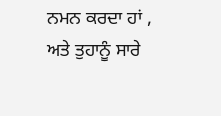ਨਮਨ ਕਰਦਾ ਹਾਂ , ਅਤੇ ਤੁਹਾਨੂੰ ਸਾਰੇ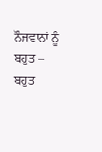ਨੌਜਵਾਨਾਂ ਨੂੰ ਬਹੁਤ – ਬਹੁਤ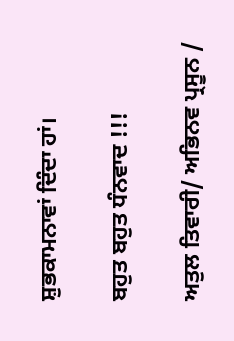ਸ਼ੁਭਕਾਮਨਾਵਾਂ ਦਿੰਦਾ ਹਾਂ।

ਬਹੁਤ ਬਹੁਤ ਧੰਨਵਾਦ !!!

ਅਤੁਲ ਤਿਵਾਰੀ/ ਅਭਿਨਵ ਪ੍ਰਸੂਨ /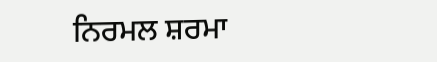ਨਿਰਮਲ ਸ਼ਰਮਾ